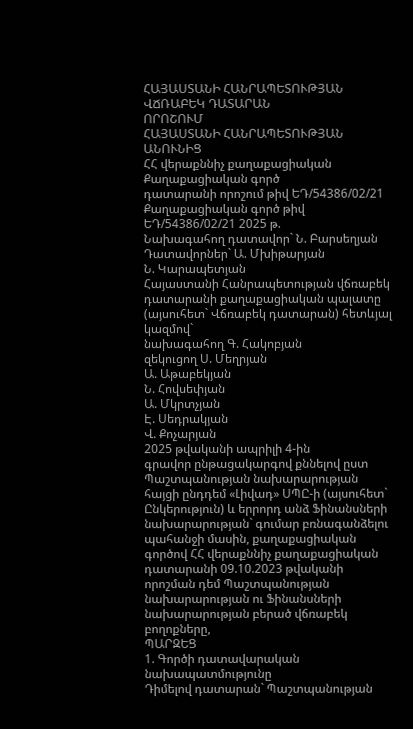ՀԱՅԱՍՏԱՆԻ ՀԱՆՐԱՊԵՏՈՒԹՅԱՆ ՎՃՌԱԲԵԿ ԴԱՏԱՐԱՆ
ՈՐՈՇՈՒՄ
ՀԱՅԱՍՏԱՆԻ ՀԱՆՐԱՊԵՏՈՒԹՅԱՆ ԱՆՈՒՆԻՑ
ՀՀ վերաքննիչ քաղաքացիական Քաղաքացիական գործ
դատարանի որոշում թիվ ԵԴ/54386/02/21
Քաղաքացիական գործ թիվ ԵԴ/54386/02/21 2025 թ.
Նախագահող դատավոր` Ն. Բարսեղյան
Դատավորներ` Ա. Մխիթարյան
Ն. Կարապետյան
Հայաստանի Հանրապետության վճռաբեկ դատարանի քաղաքացիական պալատը
(այսուհետ` Վճռաբեկ դատարան) հետևյալ կազմով`
նախագահող Գ. Հակոբյան
զեկուցող Ս. Մեղրյան
Ա. Աթաբեկյան
Ն. Հովսեփյան
Ա. Մկրտչյան
Է. Սեդրակյան
Վ. Քոչարյան
2025 թվականի ապրիլի 4-ին
գրավոր ընթացակարգով քննելով ըստ Պաշտպանության նախարարության հայցի ընդդեմ «Լիվադ» ՍՊԸ-ի (այսուհետ` Ընկերություն) և երրորդ անձ Ֆինանսների նախարարության` գումար բռնագանձելու պահանջի մասին, քաղաքացիական գործով ՀՀ վերաքննիչ քաղաքացիական դատարանի 09.10.2023 թվականի որոշման դեմ Պաշտպանության նախարարության ու Ֆինանսների նախարարության բերած վճռաբեկ բողոքները,
ՊԱՐԶԵՑ
1. Գործի դատավարական նախապատմությունը
Դիմելով դատարան` Պաշտպանության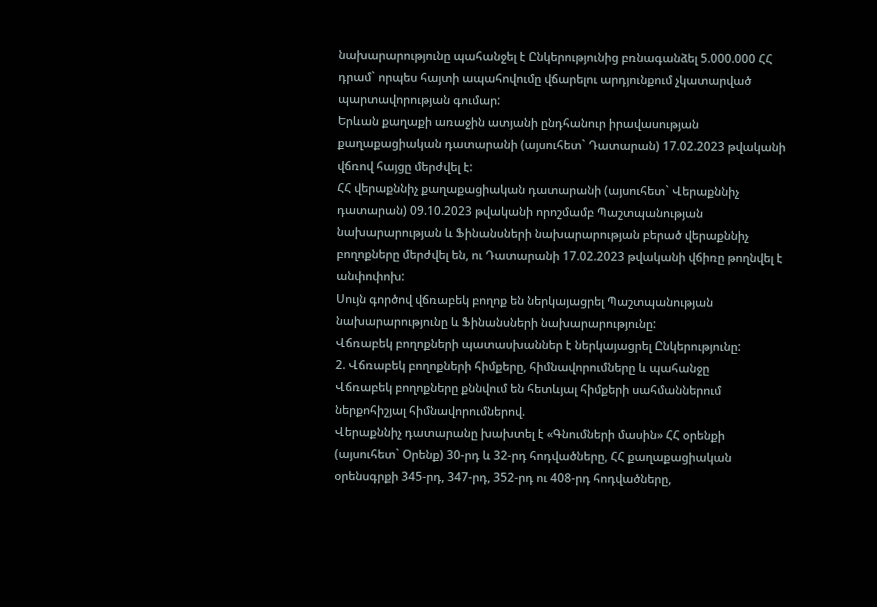նախարարությունը պահանջել է Ընկերությունից բռնագանձել 5.000.000 ՀՀ դրամ` որպես հայտի ապահովումը վճարելու արդյունքում չկատարված պարտավորության գումար:
Երևան քաղաքի առաջին ատյանի ընդհանուր իրավասության քաղաքացիական դատարանի (այսուհետ` Դատարան) 17.02.2023 թվականի վճռով հայցը մերժվել է:
ՀՀ վերաքննիչ քաղաքացիական դատարանի (այսուհետ` Վերաքննիչ դատարան) 09.10.2023 թվականի որոշմամբ Պաշտպանության նախարարության և Ֆինանսների նախարարության բերած վերաքննիչ բողոքները մերժվել են, ու Դատարանի 17.02.2023 թվականի վճիռը թողնվել է անփոփոխ:
Սույն գործով վճռաբեկ բողոք են ներկայացրել Պաշտպանության նախարարությունը և Ֆինանսների նախարարությունը:
Վճռաբեկ բողոքների պատասխաններ է ներկայացրել Ընկերությունը:
2. Վճռաբեկ բողոքների հիմքերը, հիմնավորումները և պահանջը
Վճռաբեկ բողոքները քննվում են հետևյալ հիմքերի սահմաններում ներքոհիշյալ հիմնավորումներով.
Վերաքննիչ դատարանը խախտել է «Գնումների մասին» ՀՀ օրենքի (այսուհետ` Օրենք) 30-րդ և 32-րդ հոդվածները, ՀՀ քաղաքացիական օրենսգրքի 345-րդ, 347-րդ, 352-րդ ու 408-րդ հոդվածները,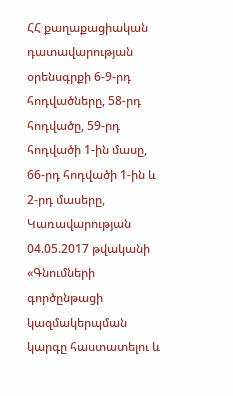ՀՀ քաղաքացիական դատավարության օրենսգրքի 6-9-րդ հոդվածները, 58-րդ հոդվածը, 59-րդ հոդվածի 1-ին մասը, 66-րդ հոդվածի 1-ին և 2-րդ մասերը, Կառավարության 04.05.2017 թվականի «Գնումների գործընթացի կազմակերպման կարգը հաստատելու և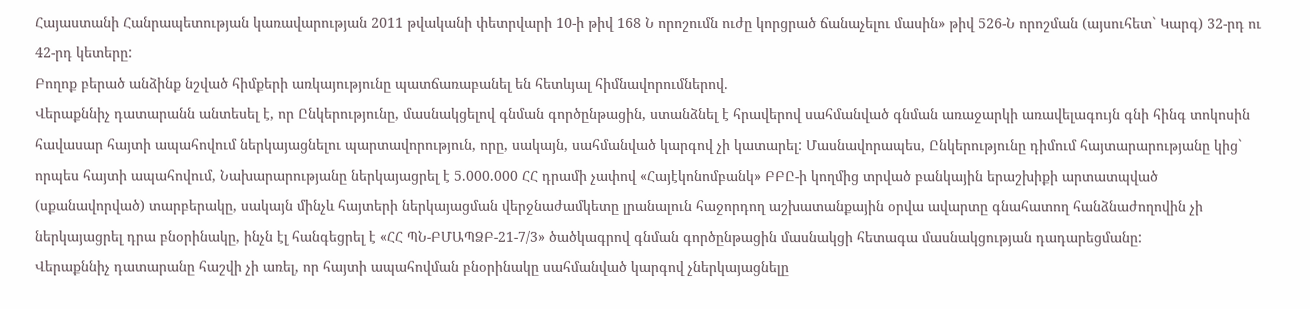Հայաստանի Հանրապետության կառավարության 2011 թվականի փետրվարի 10-ի թիվ 168 Ն որոշումն ուժը կորցրած ճանաչելու մասին» թիվ 526-Ն որոշման (այսուհետ` Կարգ) 32-րդ ու 42-րդ կետերը:
Բողոք բերած անձինք նշված հիմքերի առկայությունը պատճառաբանել են հետևյալ հիմնավորումներով.
Վերաքննիչ դատարանն անտեսել է, որ Ընկերությունը, մասնակցելով գնման գործընթացին, ստանձնել է հրավերով սահմանված գնման առաջարկի առավելագույն գնի հինգ տոկոսին հավասար հայտի ապահովում ներկայացնելու պարտավորություն, որը, սակայն, սահմանված կարգով չի կատարել: Մասնավորապես, Ընկերությունը դիմում հայտարարությանը կից` որպես հայտի ապահովում, Նախարարությանը ներկայացրել է 5.000.000 ՀՀ դրամի չափով «Հայէկոնոմբանկ» ԲԲԸ-ի կողմից տրված բանկային երաշխիքի արտատպված (սքանավորված) տարբերակը, սակայն մինչև հայտերի ներկայացման վերջնաժամկետը լրանալուն հաջորդող աշխատանքային օրվա ավարտը գնահատող հանձնաժողովին չի ներկայացրել դրա բնօրինակը, ինչն էլ հանգեցրել է «ՀՀ ՊՆ-ԲՄԱՊՁԲ-21-7/3» ծածկագրով գնման գործընթացին մասնակցի հետագա մասնակցության դադարեցմանը:
Վերաքննիչ դատարանը հաշվի չի առել, որ հայտի ապահովման բնօրինակը սահմանված կարգով չներկայացնելը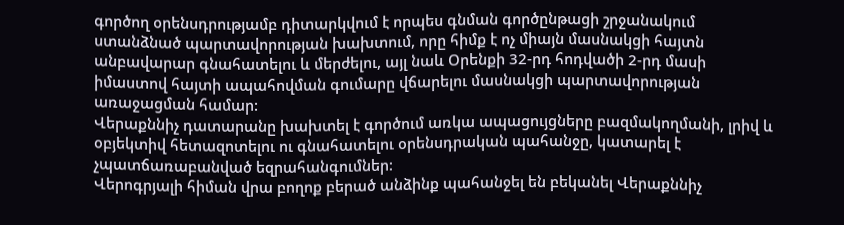գործող օրենսդրությամբ դիտարկվում է որպես գնման գործընթացի շրջանակում ստանձնած պարտավորության խախտում, որը հիմք է ոչ միայն մասնակցի հայտն անբավարար գնահատելու և մերժելու, այլ նաև Օրենքի 32-րդ հոդվածի 2-րդ մասի իմաստով հայտի ապահովման գումարը վճարելու մասնակցի պարտավորության առաջացման համար:
Վերաքննիչ դատարանը խախտել է գործում առկա ապացույցները բազմակողմանի, լրիվ և օբյեկտիվ հետազոտելու ու գնահատելու օրենսդրական պահանջը, կատարել է չպատճառաբանված եզրահանգումներ:
Վերոգրյալի հիման վրա բողոք բերած անձինք պահանջել են բեկանել Վերաքննիչ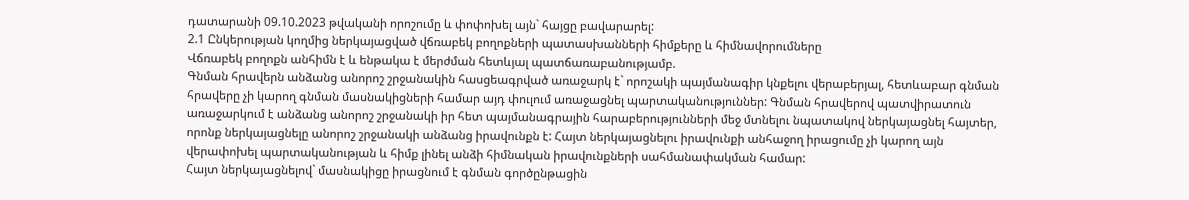դատարանի 09.10.2023 թվականի որոշումը և փոփոխել այն` հայցը բավարարել:
2.1 Ընկերության կողմից ներկայացված վճռաբեկ բողոքների պատասխանների հիմքերը և հիմնավորումները
Վճռաբեկ բողոքն անհիմն է և ենթակա է մերժման հետևյալ պատճառաբանությամբ.
Գնման հրավերն անձանց անորոշ շրջանակին հասցեագրված առաջարկ է` որոշակի պայմանագիր կնքելու վերաբերյալ, հետևաբար գնման հրավերը չի կարող գնման մասնակիցների համար այդ փուլում առաջացնել պարտականություններ: Գնման հրավերով պատվիրատուն առաջարկում է անձանց անորոշ շրջանակի իր հետ պայմանագրային հարաբերությունների մեջ մտնելու նպատակով ներկայացնել հայտեր, որոնք ներկայացնելը անորոշ շրջանակի անձանց իրավունքն է: Հայտ ներկայացնելու իրավունքի անհաջող իրացումը չի կարող այն վերափոխել պարտականության և հիմք լինել անձի հիմնական իրավունքների սահմանափակման համար:
Հայտ ներկայացնելով` մասնակիցը իրացնում է գնման գործընթացին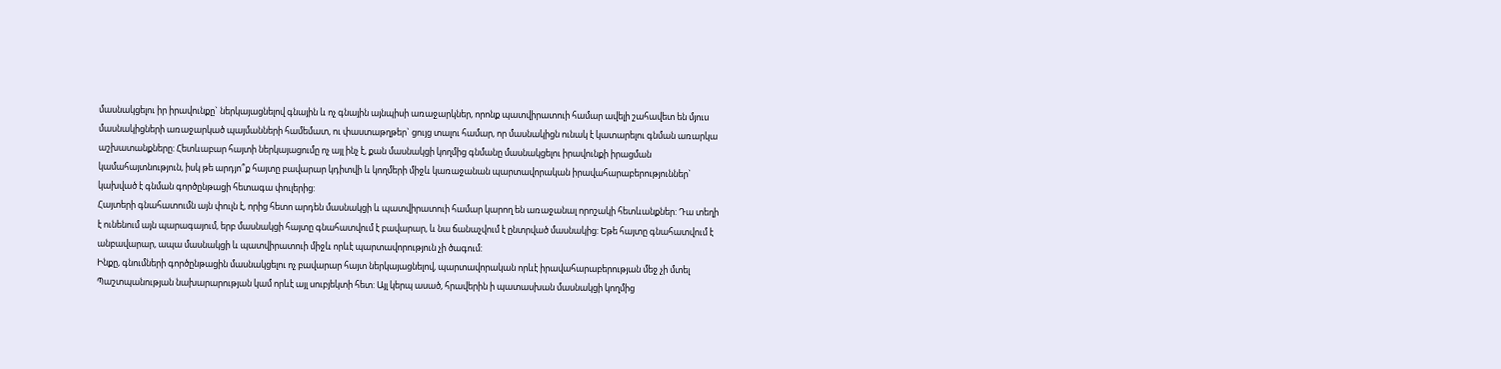մասնակցելու իր իրավունքը` ներկայացնելով գնային և ոչ գնային այնպիսի առաջարկներ, որոնք պատվիրատուի համար ավելի շահավետ են մյուս մասնակիցների առաջարկած պայմանների համեմատ, ու փաստաթղթեր` ցույց տալու համար, որ մասնակիցն ունակ է կատարելու գնման առարկա աշխատանքները: Հետևաբար հայտի ներկայացումը ոչ այլ ինչ է, քան մասնակցի կողմից գնմանը մասնակցելու իրավունքի իրացման կամահայտնություն, իսկ թե արդյո՞ք հայտը բավարար կդիտվի և կողմերի միջև կառաջանան պարտավորական իրավահարաբերություններ` կախված է գնման գործընթացի հետագա փուլերից:
Հայտերի գնահատումն այն փուլն է, որից հետո արդեն մասնակցի և պատվիրատուի համար կարող են առաջանալ որոշակի հետևանքներ: Դա տեղի է ունենում այն պարագայում, երբ մասնակցի հայտը գնահատվում է բավարար, և նա ճանաչվում է ընտրված մասնակից: Եթե հայտը գնահատվում է անբավարար, ապա մասնակցի և պատվիրատուի միջև որևէ պարտավորություն չի ծագում:
Ինքը, գնումների գործընթացին մասնակցելու ոչ բավարար հայտ ներկայացնելով, պարտավորական որևէ իրավահարաբերության մեջ չի մտել Պաշտպանության նախարարության կամ որևէ այլ սուբյեկտի հետ: Այլ կերպ ասած, հրավերին ի պատասխան մասնակցի կողմից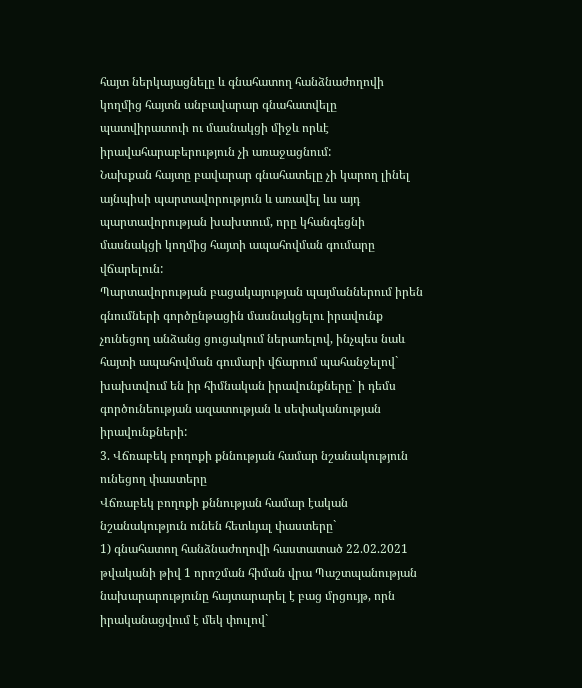հայտ ներկայացնելը և գնահատող հանձնաժողովի կողմից հայտն անբավարար գնահատվելը պատվիրատուի ու մասնակցի միջև որևէ իրավահարաբերություն չի առաջացնում:
Նախքան հայտը բավարար գնահատելը չի կարող լինել այնպիսի պարտավորություն և առավել ևս այդ պարտավորության խախտում, որը կհանգեցնի մասնակցի կողմից հայտի ապահովման գումարը վճարելուն:
Պարտավորության բացակայության պայմաններում իրեն գնումների գործընթացին մասնակցելու իրավունք չունեցող անձանց ցուցակում ներառելով, ինչպես նաև հայտի ապահովման գումարի վճարում պահանջելով` խախտվում են իր հիմնական իրավունքները` ի դեմս գործունեության ազատության և սեփականության իրավունքների:
3. Վճռաբեկ բողոքի քննության համար նշանակություն ունեցող փաստերը
Վճռաբեկ բողոքի քննության համար էական նշանակություն ունեն հետևյալ փաստերը`
1) գնահատող հանձնաժողովի հաստատած 22.02.2021 թվականի թիվ 1 որոշման հիման վրա Պաշտպանության նախարարությունը հայտարարել է բաց մրցույթ, որն իրականացվում է մեկ փուլով`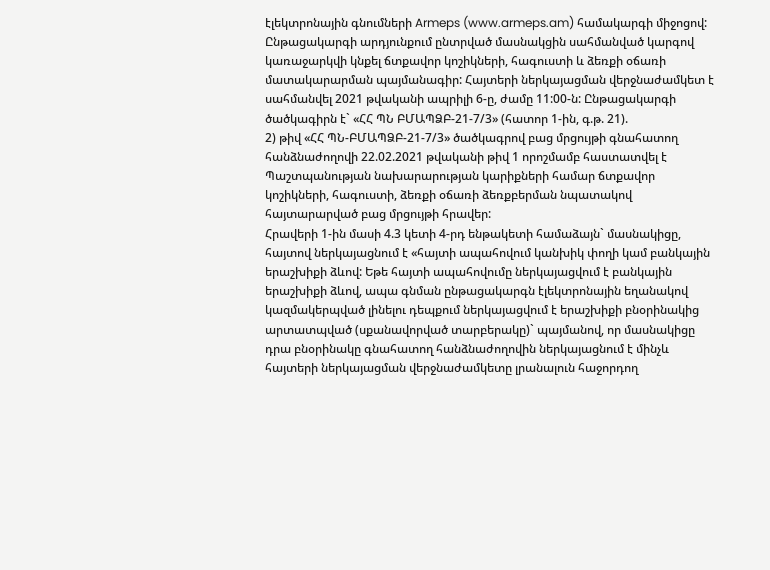էլեկտրոնային գնումների Armeps (www.armeps.am) համակարգի միջոցով: Ընթացակարգի արդյունքում ընտրված մասնակցին սահմանված կարգով կառաջարկվի կնքել ճտքավոր կոշիկների, հագուստի և ձեռքի օճառի մատակարարման պայմանագիր: Հայտերի ներկայացման վերջնաժամկետ է սահմանվել 2021 թվականի ապրիլի 6-ը, ժամը 11:00-ն: Ընթացակարգի ծածկագիրն է` «ՀՀ ՊՆ ԲՄԱՊՁԲ-21-7/3» (հատոր 1-ին, գ.թ. 21).
2) թիվ «ՀՀ ՊՆ-ԲՄԱՊՁԲ-21-7/3» ծածկագրով բաց մրցույթի գնահատող հանձնաժողովի 22.02.2021 թվականի թիվ 1 որոշմամբ հաստատվել է Պաշտպանության նախարարության կարիքների համար ճտքավոր կոշիկների, հագուստի, ձեռքի օճառի ձեռքբերման նպատակով հայտարարված բաց մրցույթի հրավեր:
Հրավերի 1-ին մասի 4.3 կետի 4-րդ ենթակետի համաձայն` մասնակիցը, հայտով ներկայացնում է «հայտի ապահովում կանխիկ փողի կամ բանկային երաշխիքի ձևով: Եթե հայտի ապահովումը ներկայացվում է բանկային երաշխիքի ձևով, ապա գնման ընթացակարգն էլեկտրոնային եղանակով կազմակերպված լինելու դեպքում ներկայացվում է երաշխիքի բնօրինակից արտատպված (սքանավորված տարբերակը)` պայմանով, որ մասնակիցը դրա բնօրինակը գնահատող հանձնաժողովին ներկայացնում է մինչև հայտերի ներկայացման վերջնաժամկետը լրանալուն հաջորդող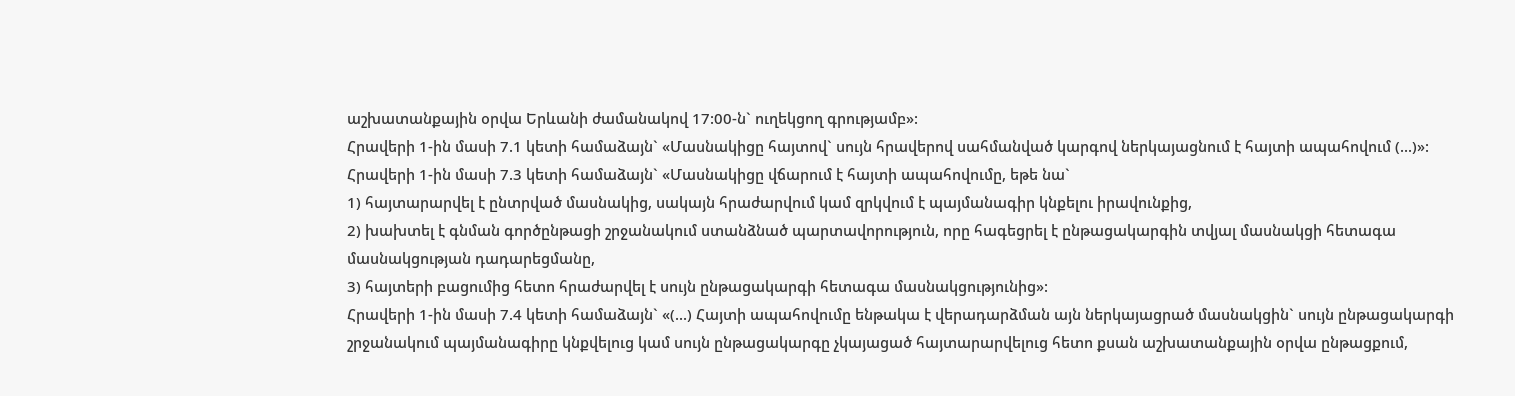աշխատանքային օրվա Երևանի ժամանակով 17:00-ն` ուղեկցող գրությամբ»:
Հրավերի 1-ին մասի 7.1 կետի համաձայն` «Մասնակիցը հայտով` սույն հրավերով սահմանված կարգով ներկայացնում է հայտի ապահովում (...)»:
Հրավերի 1-ին մասի 7.3 կետի համաձայն` «Մասնակիցը վճարում է հայտի ապահովումը, եթե նա`
1) հայտարարվել է ընտրված մասնակից, սակայն հրաժարվում կամ զրկվում է պայմանագիր կնքելու իրավունքից,
2) խախտել է գնման գործընթացի շրջանակում ստանձնած պարտավորություն, որը հագեցրել է ընթացակարգին տվյալ մասնակցի հետագա մասնակցության դադարեցմանը,
3) հայտերի բացումից հետո հրաժարվել է սույն ընթացակարգի հետագա մասնակցությունից»:
Հրավերի 1-ին մասի 7.4 կետի համաձայն` «(...) Հայտի ապահովումը ենթակա է վերադարձման այն ներկայացրած մասնակցին` սույն ընթացակարգի շրջանակում պայմանագիրը կնքվելուց կամ սույն ընթացակարգը չկայացած հայտարարվելուց հետո քսան աշխատանքային օրվա ընթացքում,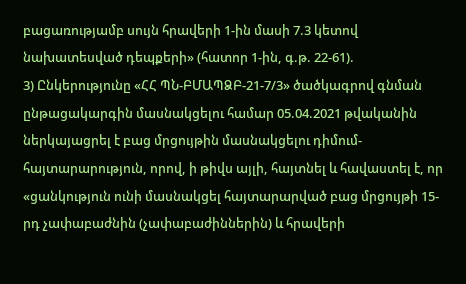բացառությամբ սույն հրավերի 1-ին մասի 7.3 կետով նախատեսված դեպքերի» (հատոր 1-ին, գ.թ. 22-61).
3) Ընկերությունը «ՀՀ ՊՆ-ԲՄԱՊՁԲ-21-7/3» ծածկագրով գնման ընթացակարգին մասնակցելու համար 05.04.2021 թվականին ներկայացրել է բաց մրցույթին մասնակցելու դիմում-հայտարարություն, որով, ի թիվս այլի, հայտնել և հավաստել է, որ «ցանկություն ունի մասնակցել հայտարարված բաց մրցույթի 15-րդ չափաբաժնին (չափաբաժիններին) և հրավերի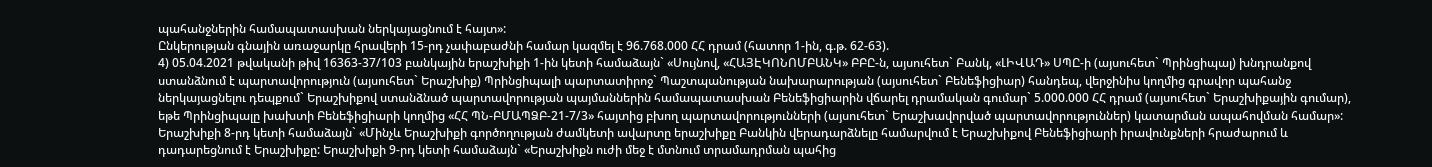պահանջներին համապատասխան ներկայացնում է հայտ»:
Ընկերության գնային առաջարկը հրավերի 15-րդ չափաբաժնի համար կազմել է 96.768.000 ՀՀ դրամ (հատոր 1-ին, գ.թ. 62-63).
4) 05.04.2021 թվականի թիվ 16363-37/103 բանկային երաշխիքի 1-ին կետի համաձայն` «Սույնով, «ՀԱՅԷԿՈՆՈՄԲԱՆԿ» ԲԲԸ-ն, այսուհետ` Բանկ, «ԼԻՎԱԴ» ՍՊԸ-ի (այսուհետ` Պրինցիպալ) խնդրանքով ստանձնում է պարտավորություն (այսուհետ` Երաշխիք) Պրինցիպալի պարտատիրոջ` Պաշտպանության նախարարության (այսուհետ` Բենեֆիցիար) հանդեպ, վերջինիս կողմից գրավոր պահանջ ներկայացնելու դեպքում` Երաշխիքով ստանձնած պարտավորության պայմաններին համապատասխան Բենեֆիցիարին վճարել դրամական գումար` 5.000.000 ՀՀ դրամ (այսուհետ` Երաշխիքային գումար), եթե Պրինցիպալը խախտի Բենեֆիցիարի կողմից «ՀՀ ՊՆ-ԲՄԱՊՁԲ-21-7/3» հայտից բխող պարտավորությունների (այսուհետ` Երաշխավորված պարտավորություններ) կատարման ապահովման համար»: Երաշխիքի 8-րդ կետի համաձայն` «Մինչև Երաշխիքի գործողության ժամկետի ավարտը երաշխիքը Բանկին վերադարձնելը համարվում է Երաշխիքով Բենեֆիցիարի իրավունքների հրաժարում և դադարեցնում է Երաշխիքը: Երաշխիքի 9-րդ կետի համաձայն` «Երաշխիքն ուժի մեջ է մտնում տրամադրման պահից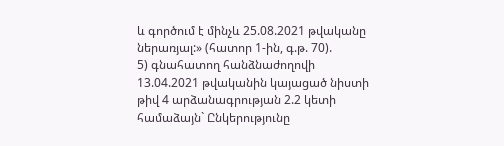և գործում է մինչև 25.08.2021 թվականը ներառյալ:» (հատոր 1-ին, գ.թ. 70).
5) գնահատող հանձնաժողովի 13.04.2021 թվականին կայացած նիստի թիվ 4 արձանագրության 2.2 կետի համաձայն` Ընկերությունը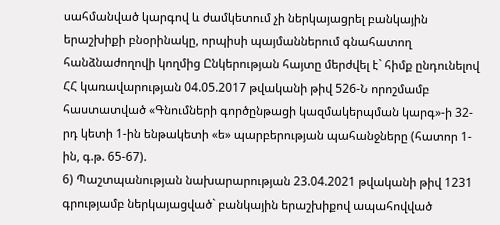սահմանված կարգով և ժամկետում չի ներկայացրել բանկային երաշխիքի բնօրինակը, որպիսի պայմաններում գնահատող հանձնաժողովի կողմից Ընկերության հայտը մերժվել է` հիմք ընդունելով ՀՀ կառավարության 04.05.2017 թվականի թիվ 526-Ն որոշմամբ հաստատված «Գնումների գործընթացի կազմակերպման կարգ»-ի 32-րդ կետի 1-ին ենթակետի «ե» պարբերության պահանջները (հատոր 1-ին, գ.թ. 65-67).
6) Պաշտպանության նախարարության 23.04.2021 թվականի թիվ 1231 գրությամբ ներկայացված` բանկային երաշխիքով ապահովված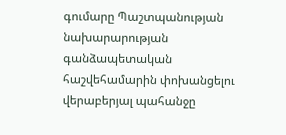գումարը Պաշտպանության նախարարության գանձապետական հաշվեհամարին փոխանցելու վերաբերյալ պահանջը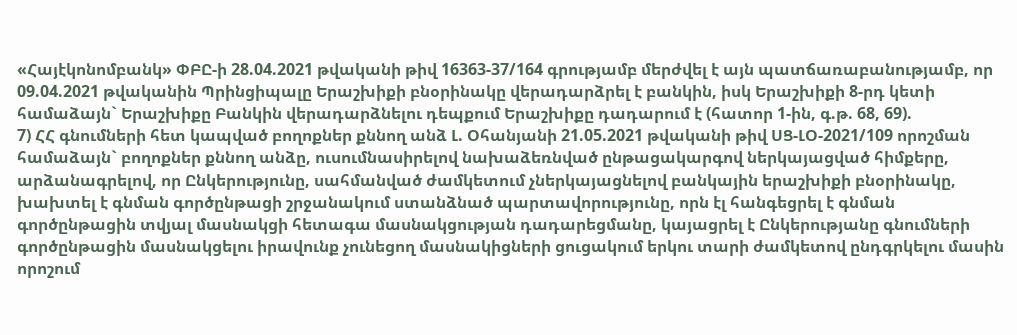«Հայէկոնոմբանկ» ՓԲԸ-ի 28.04.2021 թվականի թիվ 16363-37/164 գրությամբ մերժվել է այն պատճառաբանությամբ, որ 09.04.2021 թվականին Պրինցիպալը Երաշխիքի բնօրինակը վերադարձրել է բանկին, իսկ Երաշխիքի 8-րդ կետի համաձայն` Երաշխիքը Բանկին վերադարձնելու դեպքում Երաշխիքը դադարում է (հատոր 1-ին, գ.թ. 68, 69).
7) ՀՀ գնումների հետ կապված բողոքներ քննող անձ Լ. Օհանյանի 21.05.2021 թվականի թիվ ՍՑ-ԼՕ-2021/109 որոշման համաձայն` բողոքներ քննող անձը, ուսումնասիրելով նախաձեռնված ընթացակարգով ներկայացված հիմքերը, արձանագրելով, որ Ընկերությունը, սահմանված ժամկետում չներկայացնելով բանկային երաշխիքի բնօրինակը, խախտել է գնման գործընթացի շրջանակում ստանձնած պարտավորությունը, որն էլ հանգեցրել է գնման գործընթացին տվյալ մասնակցի հետագա մասնակցության դադարեցմանը, կայացրել է Ընկերությանը գնումների գործընթացին մասնակցելու իրավունք չունեցող մասնակիցների ցուցակում երկու տարի ժամկետով ընդգրկելու մասին որոշում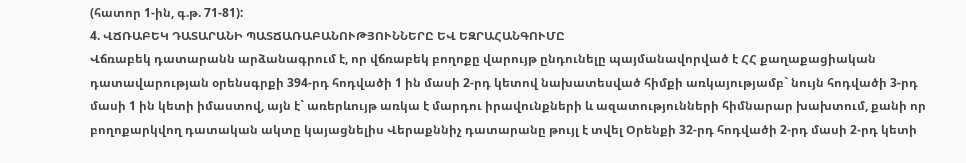(հատոր 1-ին, գ.թ. 71-81):
4. ՎՃՌԱԲԵԿ ԴԱՏԱՐԱՆԻ ՊԱՏՃԱՌԱԲԱՆՈՒԹՅՈՒՆՆԵՐԸ ԵՎ ԵԶՐԱՀԱՆԳՈՒՄԸ
Վճռաբեկ դատարանն արձանագրում է, որ վճռաբեկ բողոքը վարույթ ընդունելը պայմանավորված է ՀՀ քաղաքացիական դատավարության օրենսգրքի 394-րդ հոդվածի 1 ին մասի 2-րդ կետով նախատեսված հիմքի առկայությամբ` նույն հոդվածի 3-րդ մասի 1 ին կետի իմաստով, այն է` առերևույթ առկա է մարդու իրավունքների և ազատությունների հիմնարար խախտում, քանի որ բողոքարկվող դատական ակտը կայացնելիս Վերաքննիչ դատարանը թույլ է տվել Օրենքի 32-րդ հոդվածի 2-րդ մասի 2-րդ կետի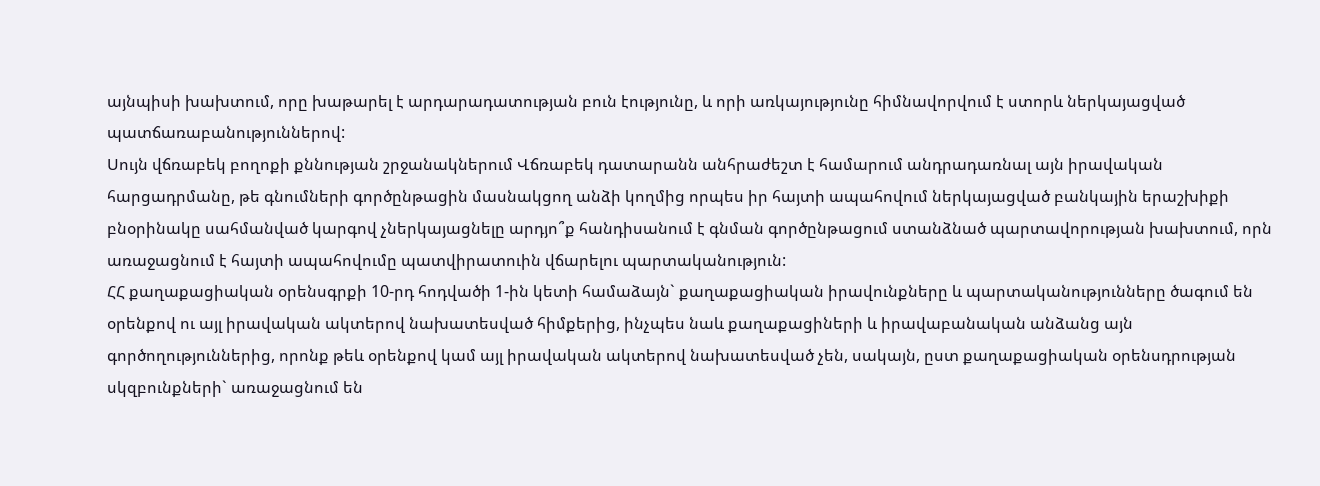այնպիսի խախտում, որը խաթարել է արդարադատության բուն էությունը, և որի առկայությունը հիմնավորվում է ստորև ներկայացված պատճառաբանություններով:
Սույն վճռաբեկ բողոքի քննության շրջանակներում Վճռաբեկ դատարանն անհրաժեշտ է համարում անդրադառնալ այն իրավական հարցադրմանը, թե գնումների գործընթացին մասնակցող անձի կողմից որպես իր հայտի ապահովում ներկայացված բանկային երաշխիքի բնօրինակը սահմանված կարգով չներկայացնելը արդյո՞ք հանդիսանում է գնման գործընթացում ստանձնած պարտավորության խախտում, որն առաջացնում է հայտի ապահովումը պատվիրատուին վճարելու պարտականություն:
ՀՀ քաղաքացիական օրենսգրքի 10-րդ հոդվածի 1-ին կետի համաձայն` քաղաքացիական իրավունքները և պարտականությունները ծագում են օրենքով ու այլ իրավական ակտերով նախատեսված հիմքերից, ինչպես նաև քաղաքացիների և իրավաբանական անձանց այն գործողություններից, որոնք թեև օրենքով կամ այլ իրավական ակտերով նախատեսված չեն, սակայն, ըստ քաղաքացիական օրենսդրության սկզբունքների` առաջացնում են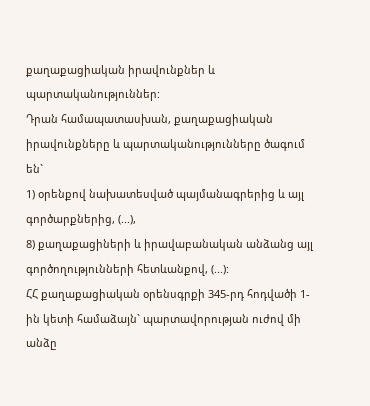քաղաքացիական իրավունքներ և պարտականություններ:
Դրան համապատասխան, քաղաքացիական իրավունքները և պարտականությունները ծագում են`
1) օրենքով նախատեսված պայմանագրերից և այլ գործարքներից, (...),
8) քաղաքացիների և իրավաբանական անձանց այլ գործողությունների հետևանքով, (...):
ՀՀ քաղաքացիական օրենսգրքի 345-րդ հոդվածի 1-ին կետի համաձայն` պարտավորության ուժով մի անձը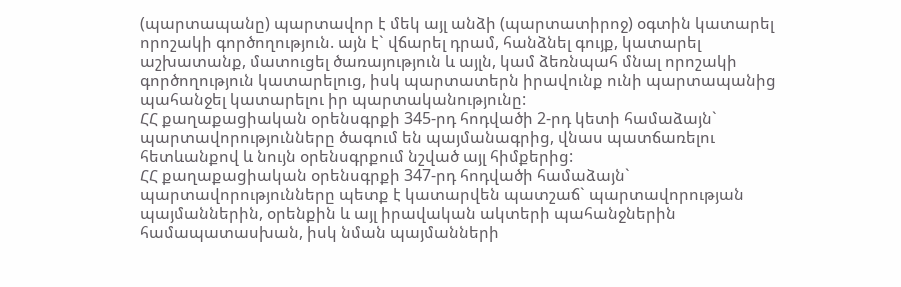(պարտապանը) պարտավոր է մեկ այլ անձի (պարտատիրոջ) օգտին կատարել որոշակի գործողություն. այն է` վճարել դրամ, հանձնել գույք, կատարել աշխատանք, մատուցել ծառայություն և այլն, կամ ձեռնպահ մնալ որոշակի գործողություն կատարելուց, իսկ պարտատերն իրավունք ունի պարտապանից պահանջել կատարելու իր պարտականությունը:
ՀՀ քաղաքացիական օրենսգրքի 345-րդ հոդվածի 2-րդ կետի համաձայն` պարտավորությունները ծագում են պայմանագրից, վնաս պատճառելու հետևանքով և նույն օրենսգրքում նշված այլ հիմքերից:
ՀՀ քաղաքացիական օրենսգրքի 347-րդ հոդվածի համաձայն` պարտավորությունները պետք է կատարվեն պատշաճ` պարտավորության պայմաններին, օրենքին և այլ իրավական ակտերի պահանջներին համապատասխան, իսկ նման պայմանների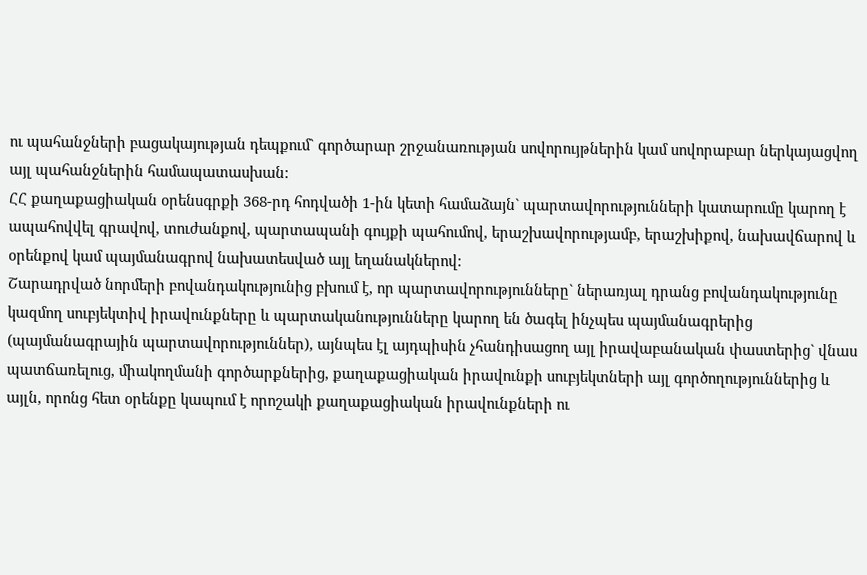ու պահանջների բացակայության դեպքում` գործարար շրջանառության սովորույթներին կամ սովորաբար ներկայացվող այլ պահանջներին համապատասխան:
ՀՀ քաղաքացիական օրենսգրքի 368-րդ հոդվածի 1-ին կետի համաձայն` պարտավորությունների կատարումը կարող է ապահովվել գրավով, տուժանքով, պարտապանի գույքի պահումով, երաշխավորությամբ, երաշխիքով, նախավճարով և օրենքով կամ պայմանագրով նախատեսված այլ եղանակներով:
Շարադրված նորմերի բովանդակությունից բխում է, որ պարտավորությունները` ներառյալ դրանց բովանդակությունը կազմող սուբյեկտիվ իրավունքները և պարտականությունները կարող են ծագել ինչպես պայմանագրերից (պայմանագրային պարտավորություններ), այնպես էլ այդպիսին չհանդիսացող այլ իրավաբանական փաստերից` վնաս պատճառելուց, միակողմանի գործարքներից, քաղաքացիական իրավունքի սուբյեկտների այլ գործողություններից և այլն, որոնց հետ օրենքը կապում է որոշակի քաղաքացիական իրավունքների ու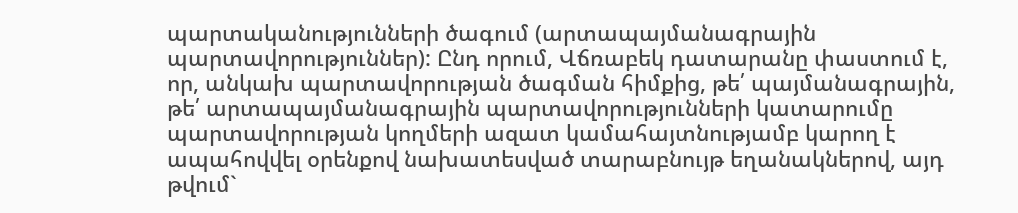պարտականությունների ծագում (արտապայմանագրային պարտավորություններ): Ընդ որում, Վճռաբեկ դատարանը փաստում է, որ, անկախ պարտավորության ծագման հիմքից, թե՛ պայմանագրային, թե՛ արտապայմանագրային պարտավորությունների կատարումը պարտավորության կողմերի ազատ կամահայտնությամբ կարող է ապահովվել օրենքով նախատեսված տարաբնույթ եղանակներով, այդ թվում`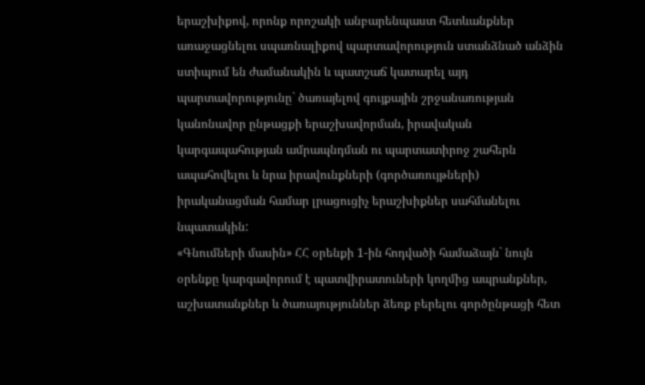երաշխիքով, որոնք որոշակի անբարենպաստ հետևանքներ առաջացնելու սպառնալիքով պարտավորություն ստանձնած անձին ստիպում են ժամանակին և պատշաճ կատարել այդ պարտավորությունը` ծառայելով գույքային շրջանառության կանոնավոր ընթացքի երաշխավորման, իրավական կարգապահության ամրապնդման ու պարտատիրոջ շահերն ապահովելու և նրա իրավունքների (գործառույթների) իրականացման համար լրացուցիչ երաշխիքներ սահմանելու նպատակին:
«Գնումների մասին» ՀՀ օրենքի 1-ին հոդվածի համաձայն` նույն օրենքը կարգավորում է պատվիրատուների կողմից ապրանքներ, աշխատանքներ և ծառայություններ ձեռք բերելու գործընթացի հետ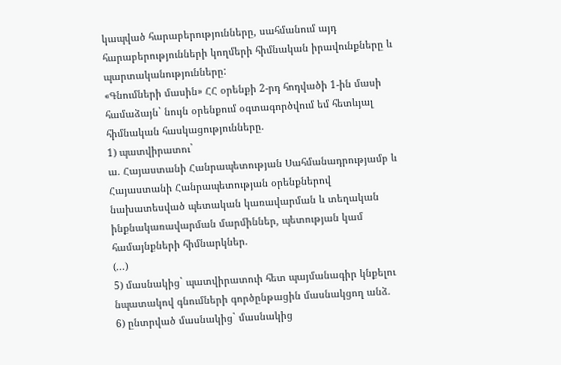կապված հարաբերությունները, սահմանում այդ հարաբերությունների կողմերի հիմնական իրավունքները և պարտականությունները:
«Գնումների մասին» ՀՀ օրենքի 2-րդ հոդվածի 1-ին մասի համաձայն` նույն օրենքում օգտագործվում եմ հետևյալ հիմնական հասկացությունները.
1) պատվիրատու`
ա. Հայաստանի Հանրապետության Սահմանադրությամբ և Հայաստանի Հանրապետության օրենքներով նախատեսված պետական կառավարման և տեղական ինքնակառավարման մարմիններ, պետության կամ համայնքների հիմնարկներ.
(...)
5) մասնակից` պատվիրատուի հետ պայմանագիր կնքելու նպատակով գնումների գործընթացին մասնակցող անձ.
6) ընտրված մասնակից` մասնակից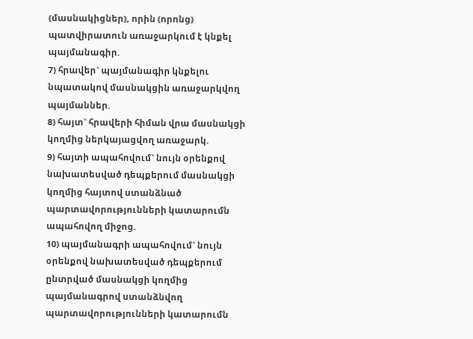(մասնակիցներ), որին (որոնց) պատվիրատուն առաջարկում է կնքել պայմանագիր.
7) հրավեր` պայմանագիր կնքելու նպատակով մասնակցին առաջարկվող պայմաններ.
8) հայտ` հրավերի հիման վրա մասնակցի կողմից ներկայացվող առաջարկ.
9) հայտի ապահովում` նույն օրենքով նախատեսված դեպքերում մասնակցի կողմից հայտով ստանձնած պարտավորությունների կատարումն ապահովող միջոց.
10) պայմանագրի ապահովում` նույն օրենքով նախատեսված դեպքերում ընտրված մասնակցի կողմից պայմանագրով ստանձնվող պարտավորությունների կատարումն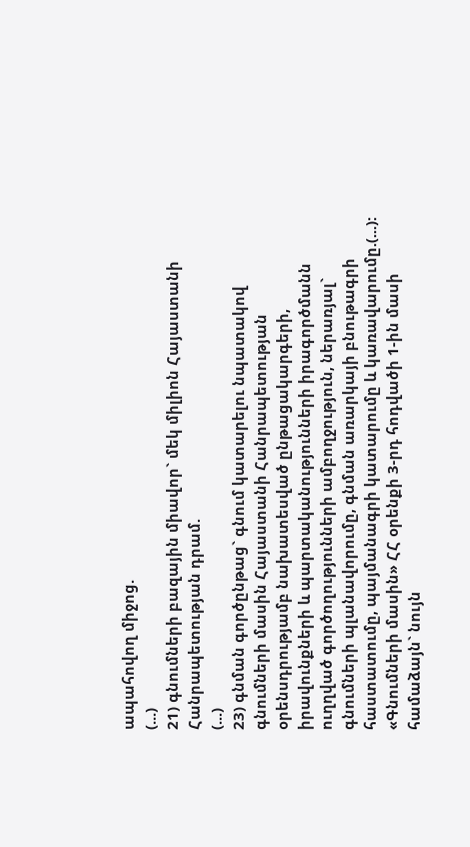ապահովող միջոց.
(...)
21) գնումների բազային միավոր` մեկ միլիոն Հայաստանի Հանրապետության դրամ.
(...)
23) գնման գործընթաց` գնում կատարելու նպատակով գնումների մասին Հայաստանի Հանրապետության օրենսդրությամբ նախատեսված ընթացակարգերի, իրավունքների և պարտականությունների իրագործմանն ուղղված գործողությունների ամբողջություն, ներառյալ` գնումների պլանավորումը, գնման առարկայի բնութագրի հաստատումը, պայմանագրի կատարումը և կառավարումը.(...):
«Գնումների մասին» ՀՀ օրենքի 3-րդ հոդվածի 1-ին մասի համաձայն` նույն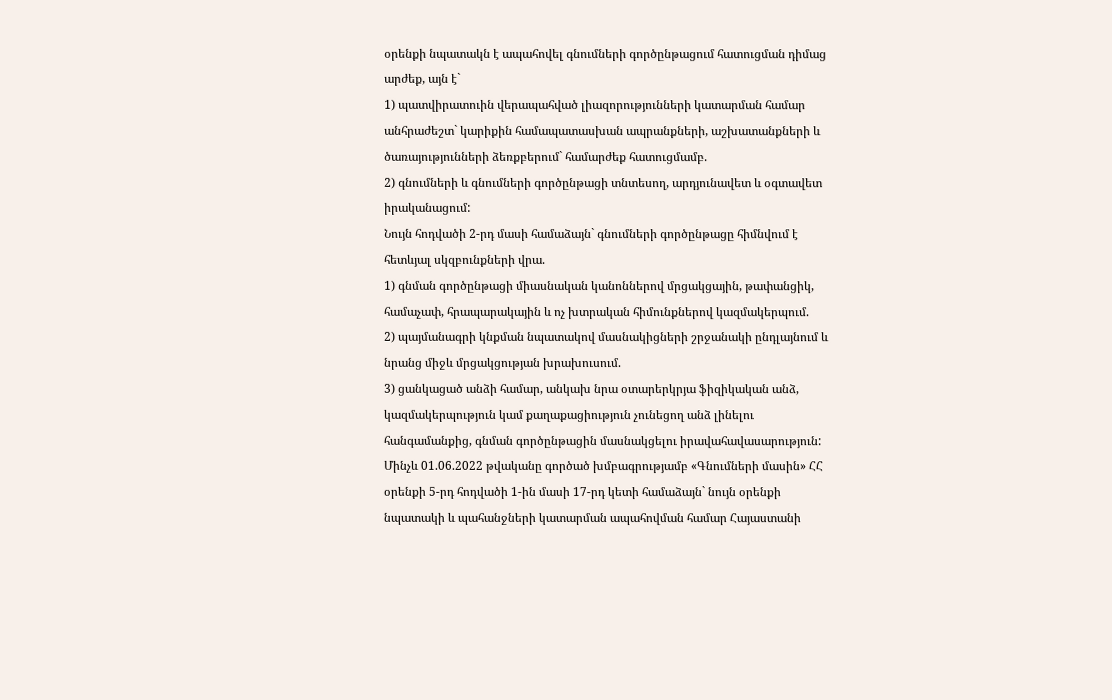օրենքի նպատակն է ապահովել գնումների գործընթացում հատուցման դիմաց արժեք, այն է`
1) պատվիրատուին վերապահված լիազորությունների կատարման համար անհրաժեշտ` կարիքին համապատասխան ապրանքների, աշխատանքների և ծառայությունների ձեռքբերում` համարժեք հատուցմամբ.
2) գնումների և գնումների գործընթացի տնտեսող, արդյունավետ և օգտավետ իրականացում:
Նույն հոդվածի 2-րդ մասի համաձայն` գնումների գործընթացը հիմնվում է հետևյալ սկզբունքների վրա.
1) գնման գործընթացի միասնական կանոններով մրցակցային, թափանցիկ, համաչափ, հրապարակային և ոչ խտրական հիմունքներով կազմակերպում.
2) պայմանագրի կնքման նպատակով մասնակիցների շրջանակի ընդլայնում և նրանց միջև մրցակցության խրախուսում.
3) ցանկացած անձի համար, անկախ նրա օտարերկրյա ֆիզիկական անձ, կազմակերպություն կամ քաղաքացիություն չունեցող անձ լինելու հանգամանքից, գնման գործընթացին մասնակցելու իրավահավասարություն:
Մինչև 01.06.2022 թվականը գործած խմբագրությամբ «Գնումների մասին» ՀՀ օրենքի 5-րդ հոդվածի 1-ին մասի 17-րդ կետի համաձայն` նույն օրենքի նպատակի և պահանջների կատարման ապահովման համար Հայաստանի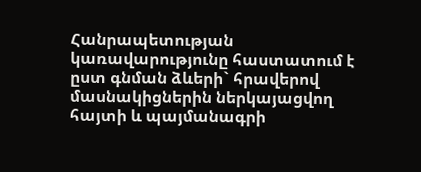Հանրապետության կառավարությունը հաստատում է ըստ գնման ձևերի` հրավերով մասնակիցներին ներկայացվող հայտի և պայմանագրի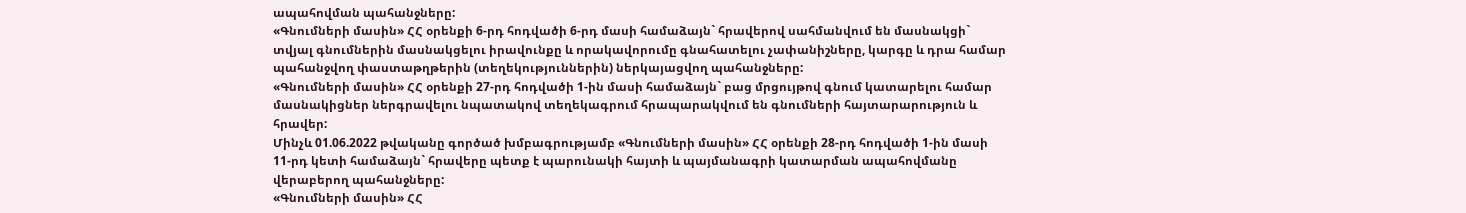ապահովման պահանջները:
«Գնումների մասին» ՀՀ օրենքի 6-րդ հոդվածի 6-րդ մասի համաձայն` հրավերով սահմանվում են մասնակցի` տվյալ գնումներին մասնակցելու իրավունքը և որակավորումը գնահատելու չափանիշները, կարգը և դրա համար պահանջվող փաստաթղթերին (տեղեկություններին) ներկայացվող պահանջները:
«Գնումների մասին» ՀՀ օրենքի 27-րդ հոդվածի 1-ին մասի համաձայն` բաց մրցույթով գնում կատարելու համար մասնակիցներ ներգրավելու նպատակով տեղեկագրում հրապարակվում են գնումների հայտարարություն և հրավեր:
Մինչև 01.06.2022 թվականը գործած խմբագրությամբ «Գնումների մասին» ՀՀ օրենքի 28-րդ հոդվածի 1-ին մասի 11-րդ կետի համաձայն` հրավերը պետք է պարունակի հայտի և պայմանագրի կատարման ապահովմանը վերաբերող պահանջները:
«Գնումների մասին» ՀՀ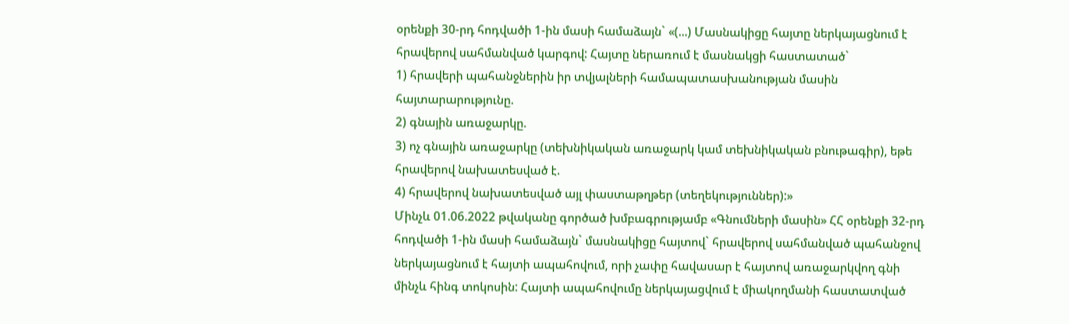օրենքի 30-րդ հոդվածի 1-ին մասի համաձայն` «(...) Մասնակիցը հայտը ներկայացնում է հրավերով սահմանված կարգով: Հայտը ներառում է մասնակցի հաստատած`
1) հրավերի պահանջներին իր տվյալների համապատասխանության մասին հայտարարությունը.
2) գնային առաջարկը.
3) ոչ գնային առաջարկը (տեխնիկական առաջարկ կամ տեխնիկական բնութագիր), եթե հրավերով նախատեսված է.
4) հրավերով նախատեսված այլ փաստաթղթեր (տեղեկություններ):»
Մինչև 01.06.2022 թվականը գործած խմբագրությամբ «Գնումների մասին» ՀՀ օրենքի 32-րդ հոդվածի 1-ին մասի համաձայն` մասնակիցը հայտով` հրավերով սահմանված պահանջով ներկայացնում է հայտի ապահովում, որի չափը հավասար է հայտով առաջարկվող գնի մինչև հինգ տոկոսին: Հայտի ապահովումը ներկայացվում է միակողմանի հաստատված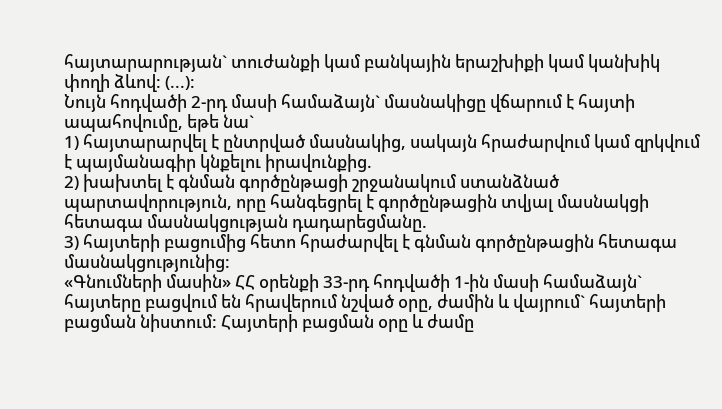հայտարարության` տուժանքի կամ բանկային երաշխիքի կամ կանխիկ փողի ձևով: (...):
Նույն հոդվածի 2-րդ մասի համաձայն` մասնակիցը վճարում է հայտի ապահովումը, եթե նա`
1) հայտարարվել է ընտրված մասնակից, սակայն հրաժարվում կամ զրկվում է պայմանագիր կնքելու իրավունքից.
2) խախտել է գնման գործընթացի շրջանակում ստանձնած պարտավորություն, որը հանգեցրել է գործընթացին տվյալ մասնակցի հետագա մասնակցության դադարեցմանը.
3) հայտերի բացումից հետո հրաժարվել է գնման գործընթացին հետագա մասնակցությունից:
«Գնումների մասին» ՀՀ օրենքի 33-րդ հոդվածի 1-ին մասի համաձայն` հայտերը բացվում են հրավերում նշված օրը, ժամին և վայրում` հայտերի բացման նիստում: Հայտերի բացման օրը և ժամը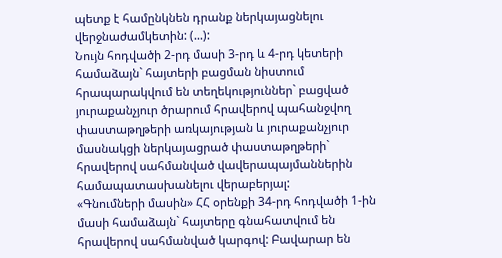պետք է համընկնեն դրանք ներկայացնելու վերջնաժամկետին: (...):
Նույն հոդվածի 2-րդ մասի 3-րդ և 4-րդ կետերի համաձայն` հայտերի բացման նիստում հրապարակվում են տեղեկություններ` բացված յուրաքանչյուր ծրարում հրավերով պահանջվող փաստաթղթերի առկայության և յուրաքանչյուր մասնակցի ներկայացրած փաստաթղթերի` հրավերով սահմանված վավերապայմաններին համապատասխանելու վերաբերյալ:
«Գնումների մասին» ՀՀ օրենքի 34-րդ հոդվածի 1-ին մասի համաձայն` հայտերը գնահատվում են հրավերով սահմանված կարգով: Բավարար են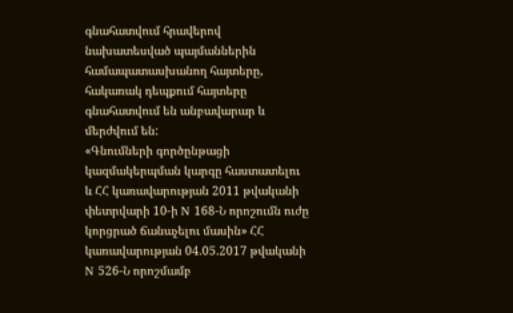գնահատվում հրավերով նախատեսված պայմաններին համապատասխանող հայտերը, հակառակ դեպքում հայտերը գնահատվում են անբավարար և մերժվում են:
«Գնումների գործընթացի կազմակերպման կարգը հաստատելու և ՀՀ կառավարության 2011 թվականի փետրվարի 10-ի N 168-Ն որոշումն ուժը կորցրած ճանաչելու մասին» ՀՀ կառավարության 04.05.2017 թվականի N 526-Ն որոշմամբ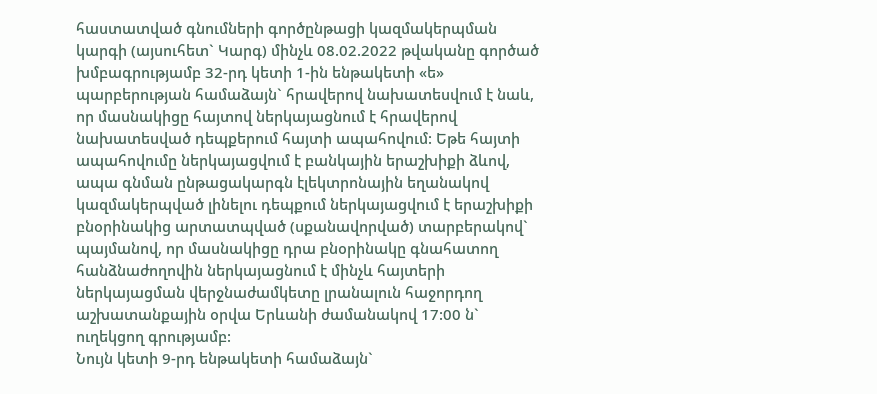հաստատված գնումների գործընթացի կազմակերպման կարգի (այսուհետ` Կարգ) մինչև 08.02.2022 թվականը գործած խմբագրությամբ 32-րդ կետի 1-ին ենթակետի «ե» պարբերության համաձայն` հրավերով նախատեսվում է նաև, որ մասնակիցը հայտով ներկայացնում է հրավերով նախատեսված դեպքերում հայտի ապահովում: Եթե հայտի ապահովումը ներկայացվում է բանկային երաշխիքի ձևով, ապա գնման ընթացակարգն էլեկտրոնային եղանակով կազմակերպված լինելու դեպքում ներկայացվում է երաշխիքի բնօրինակից արտատպված (սքանավորված) տարբերակով` պայմանով, որ մասնակիցը դրա բնօրինակը գնահատող հանձնաժողովին ներկայացնում է մինչև հայտերի ներկայացման վերջնաժամկետը լրանալուն հաջորդող աշխատանքային օրվա Երևանի ժամանակով 17:00 ն` ուղեկցող գրությամբ:
Նույն կետի 9-րդ ենթակետի համաձայն`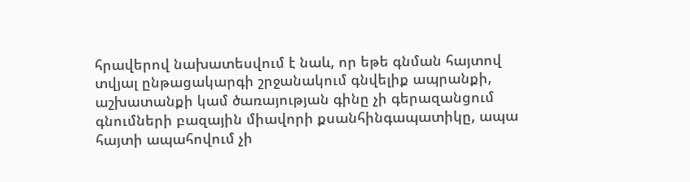հրավերով նախատեսվում է նաև, որ եթե գնման հայտով տվյալ ընթացակարգի շրջանակում գնվելիք ապրանքի, աշխատանքի կամ ծառայության գինը չի գերազանցում գնումների բազային միավորի քսանհինգապատիկը, ապա հայտի ապահովում չի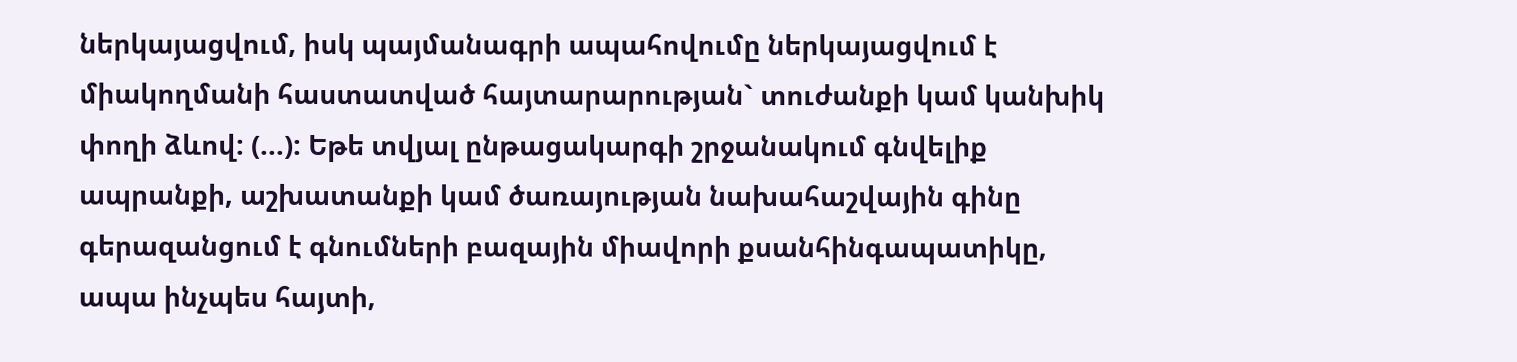ներկայացվում, իսկ պայմանագրի ապահովումը ներկայացվում է միակողմանի հաստատված հայտարարության` տուժանքի կամ կանխիկ փողի ձևով: (...): Եթե տվյալ ընթացակարգի շրջանակում գնվելիք ապրանքի, աշխատանքի կամ ծառայության նախահաշվային գինը գերազանցում է գնումների բազային միավորի քսանհինգապատիկը, ապա ինչպես հայտի,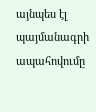այնպես էլ պայմանագրի ապահովումը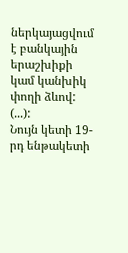ներկայացվում է բանկային երաշխիքի կամ կանխիկ փողի ձևով: (...):
Նույն կետի 19-րդ ենթակետի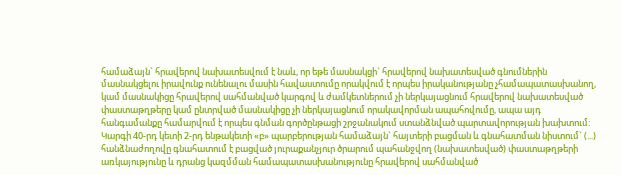համաձայն` հրավերով նախատեսվում է նաև, որ եթե մասնակցի` հրավերով նախատեսված գնումներին մասնակցելու իրավունք ունենալու մասին հավաստումը որակվում է որպես իրականությանը չհամապատասխանող, կամ մասնակիցը հրավերով սահմանված կարգով և ժամկետներում չի ներկայացնում հրավերով նախատեսված փաստաթղթերը կամ ընտրված մասնակիցը չի ներկայացնում որակավորման ապահովումը, ապա այդ հանգամանքը համարվում է որպես գնման գործընթացի շրջանակում ստանձնված պարտավորության խախտում:
Կարգի 40-րդ կետի 2-րդ ենթակետի «բ» պարբերության համաձայն` հայտերի բացման և գնահատման նիստում` (...) հանձնաժողովը գնահատում է բացված յուրաքանչյուր ծրարում պահանջվող (նախատեսված) փաստաթղթերի առկայությունը և դրանց կազմման համապատասխանությունը հրավերով սահմանված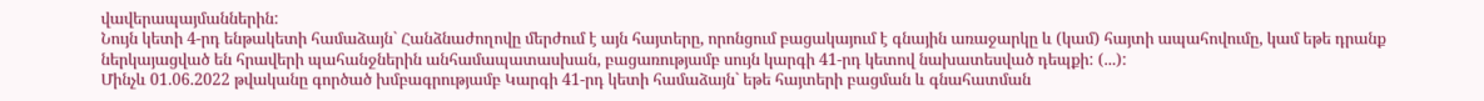վավերապայմաններին:
Նույն կետի 4-րդ ենթակետի համաձայն` Հանձնաժողովը մերժում է այն հայտերը, որոնցում բացակայում է գնային առաջարկը և (կամ) հայտի ապահովումը, կամ եթե դրանք ներկայացված են հրավերի պահանջներին անհամապատասխան, բացառությամբ սույն կարգի 41-րդ կետով նախատեսված դեպքի: (...):
Մինչև 01.06.2022 թվականը գործած խմբագրությամբ Կարգի 41-րդ կետի համաձայն` եթե հայտերի բացման և գնահատման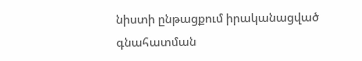նիստի ընթացքում իրականացված գնահատման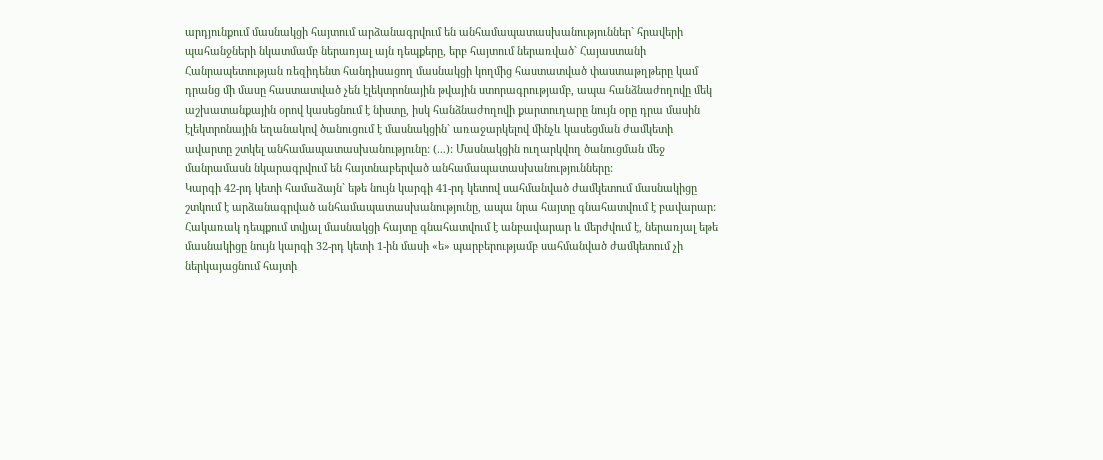արդյունքում մասնակցի հայտում արձանագրվում են անհամապատասխանություններ` հրավերի պահանջների նկատմամբ ներառյալ այն դեպքերը, երբ հայտում ներառված` Հայաստանի Հանրապետության ռեզիդենտ հանդիսացող մասնակցի կողմից հաստատված փաստաթղթերը կամ դրանց մի մասը հաստատված չեն էլեկտրոնային թվային ստորագրությամբ, ապա հանձնաժողովը մեկ աշխատանքային օրով կասեցնում է նիստը, իսկ հանձնաժողովի քարտուղարը նույն օրը դրա մասին էլեկտրոնային եղանակով ծանուցում է մասնակցին` առաջարկելով մինչև կասեցման ժամկետի ավարտը շտկել անհամապատասխանությունը: (...): Մասնակցին ուղարկվող ծանուցման մեջ մանրամասն նկարագրվում են հայտնաբերված անհամապատասխանությունները:
Կարգի 42-րդ կետի համաձայն` եթե նույն կարգի 41-րդ կետով սահմանված ժամկետում մասնակիցը շտկում է արձանագրված անհամապատասխանությունը, ապա նրա հայտը գնահատվում է բավարար: Հակառակ դեպքում տվյալ մասնակցի հայտը գնահատվում է անբավարար և մերժվում է, ներառյալ եթե մասնակիցը նույն կարգի 32-րդ կետի 1-ին մասի «ե» պարբերությամբ սահմանված ժամկետում չի ներկայացնում հայտի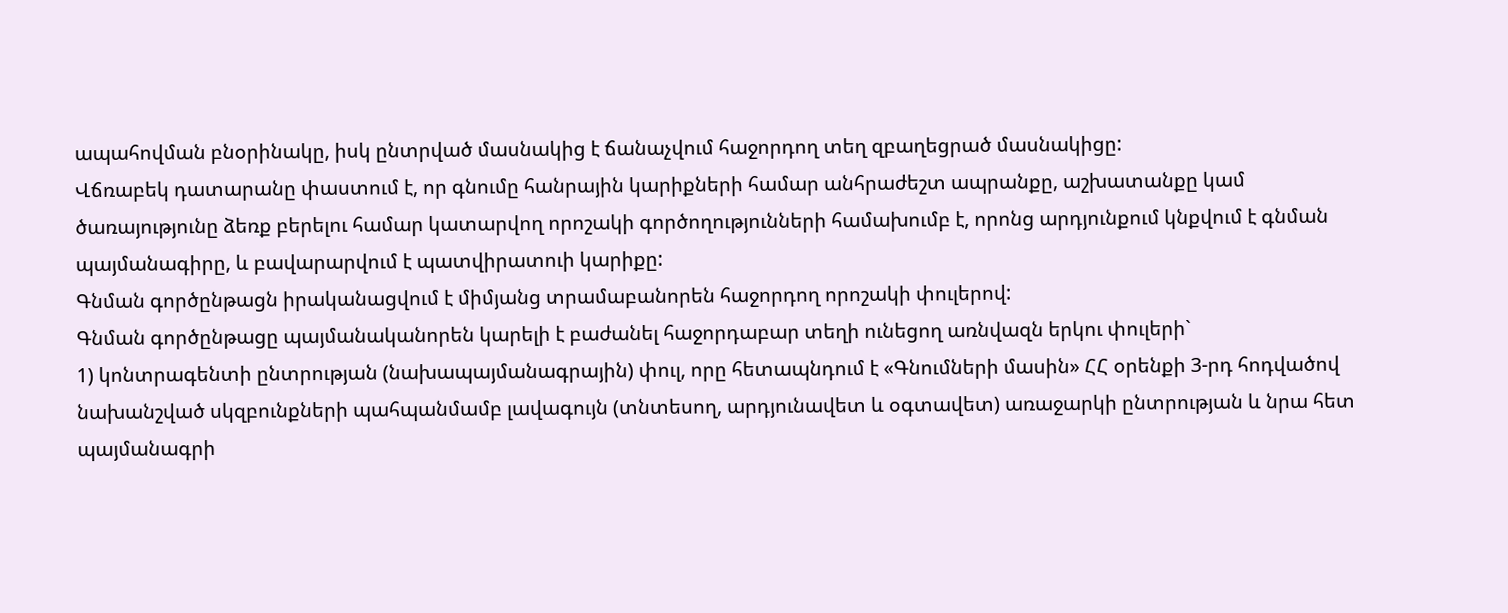ապահովման բնօրինակը, իսկ ընտրված մասնակից է ճանաչվում հաջորդող տեղ զբաղեցրած մասնակիցը:
Վճռաբեկ դատարանը փաստում է, որ գնումը հանրային կարիքների համար անհրաժեշտ ապրանքը, աշխատանքը կամ ծառայությունը ձեռք բերելու համար կատարվող որոշակի գործողությունների համախումբ է, որոնց արդյունքում կնքվում է գնման պայմանագիրը, և բավարարվում է պատվիրատուի կարիքը:
Գնման գործընթացն իրականացվում է միմյանց տրամաբանորեն հաջորդող որոշակի փուլերով:
Գնման գործընթացը պայմանականորեն կարելի է բաժանել հաջորդաբար տեղի ունեցող առնվազն երկու փուլերի`
1) կոնտրագենտի ընտրության (նախապայմանագրային) փուլ, որը հետապնդում է «Գնումների մասին» ՀՀ օրենքի 3-րդ հոդվածով նախանշված սկզբունքների պահպանմամբ լավագույն (տնտեսող, արդյունավետ և օգտավետ) առաջարկի ընտրության և նրա հետ պայմանագրի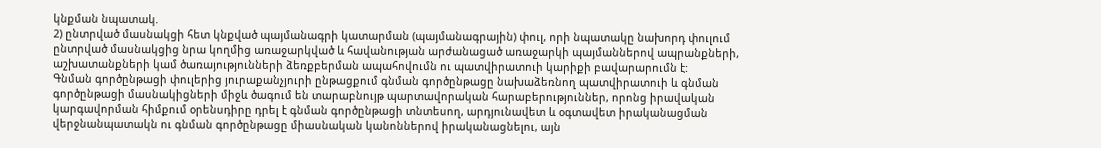կնքման նպատակ.
2) ընտրված մասնակցի հետ կնքված պայմանագրի կատարման (պայմանագրային) փուլ, որի նպատակը նախորդ փուլում ընտրված մասնակցից նրա կողմից առաջարկված և հավանության արժանացած առաջարկի պայմաններով ապրանքների, աշխատանքների կամ ծառայությունների ձեռքբերման ապահովումն ու պատվիրատուի կարիքի բավարարումն է:
Գնման գործընթացի փուլերից յուրաքանչյուրի ընթացքում գնման գործընթացը նախաձեռնող պատվիրատուի և գնման գործընթացի մասնակիցների միջև ծագում են տարաբնույթ պարտավորական հարաբերություններ, որոնց իրավական կարգավորման հիմքում օրենսդիրը դրել է գնման գործընթացի տնտեսող, արդյունավետ և օգտավետ իրականացման վերջնանպատակն ու գնման գործընթացը միասնական կանոններով իրականացնելու, այն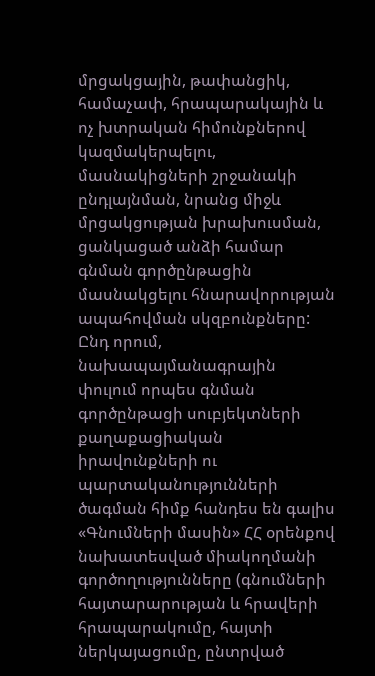մրցակցային, թափանցիկ, համաչափ, հրապարակային և ոչ խտրական հիմունքներով կազմակերպելու, մասնակիցների շրջանակի ընդլայնման, նրանց միջև մրցակցության խրախուսման, ցանկացած անձի համար գնման գործընթացին մասնակցելու հնարավորության ապահովման սկզբունքները: Ընդ որում, նախապայմանագրային փուլում որպես գնման գործընթացի սուբյեկտների քաղաքացիական իրավունքների ու պարտականությունների ծագման հիմք հանդես են գալիս «Գնումների մասին» ՀՀ օրենքով նախատեսված միակողմանի գործողությունները (գնումների հայտարարության և հրավերի հրապարակումը, հայտի ներկայացումը, ընտրված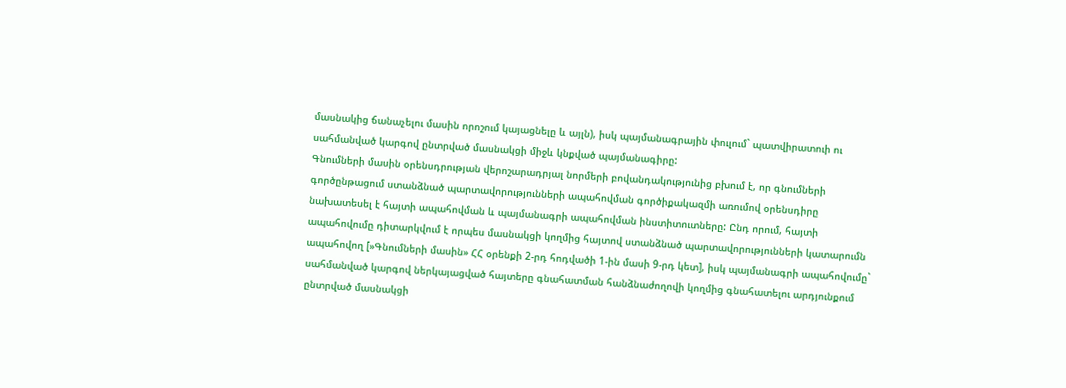մասնակից ճանաչելու մասին որոշում կայացնելը և այլն), իսկ պայմանագրային փուլում` պատվիրատուի ու սահմանված կարգով ընտրված մասնակցի միջև կնքված պայմանագիրը:
Գնումների մասին օրենսդրության վերոշարադրյալ նորմերի բովանդակությունից բխում է, որ գնումների գործընթացում ստանձնած պարտավորությունների ապահովման գործիքակազմի առումով օրենսդիրը նախատեսել է հայտի ապահովման և պայմանագրի ապահովման ինստիտուտները: Ընդ որում, հայտի ապահովումը դիտարկվում է որպես մասնակցի կողմից հայտով ստանձնած պարտավորությունների կատարումն ապահովող [»Գնումների մասին» ՀՀ օրենքի 2-րդ հոդվածի 1-ին մասի 9-րդ կետ], իսկ պայմանագրի ապահովումը` սահմանված կարգով ներկայացված հայտերը գնահատման հանձնաժողովի կողմից գնահատելու արդյունքում ընտրված մասնակցի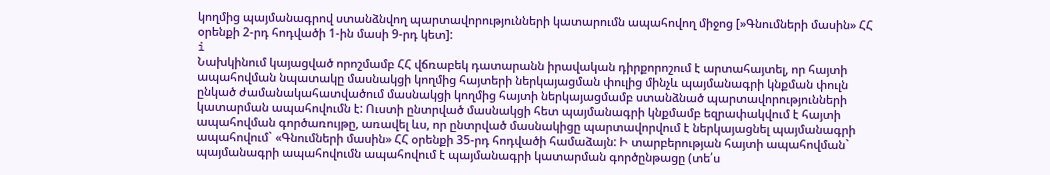կողմից պայմանագրով ստանձնվող պարտավորությունների կատարումն ապահովող միջոց [»Գնումների մասին» ՀՀ օրենքի 2-րդ հոդվածի 1-ին մասի 9-րդ կետ]:
i
Նախկինում կայացված որոշմամբ ՀՀ վճռաբեկ դատարանն իրավական դիրքորոշում է արտահայտել, որ հայտի ապահովման նպատակը մասնակցի կողմից հայտերի ներկայացման փուլից մինչև պայմանագրի կնքման փուլն ընկած ժամանակահատվածում մասնակցի կողմից հայտի ներկայացմամբ ստանձնած պարտավորությունների կատարման ապահովումն է: Ուստի ընտրված մասնակցի հետ պայմանագրի կնքմամբ եզրափակվում է հայտի ապահովման գործառույթը, առավել ևս, որ ընտրված մասնակիցը պարտավորվում է ներկայացնել պայմանագրի ապահովում` «Գնումների մասին» ՀՀ օրենքի 35-րդ հոդվածի համաձայն: Ի տարբերության հայտի ապահովման` պայմանագրի ապահովումն ապահովում է պայմանագրի կատարման գործընթացը (տե՛ս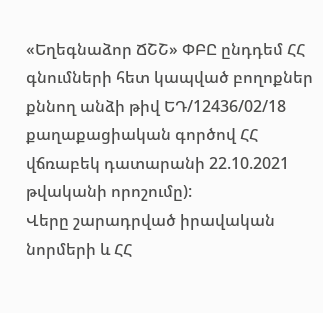«Եղեգնաձոր ՃՇՇ» ՓԲԸ ընդդեմ ՀՀ գնումների հետ կապված բողոքներ քննող անձի թիվ ԵԴ/12436/02/18 քաղաքացիական գործով ՀՀ վճռաբեկ դատարանի 22.10.2021 թվականի որոշումը):
Վերը շարադրված իրավական նորմերի և ՀՀ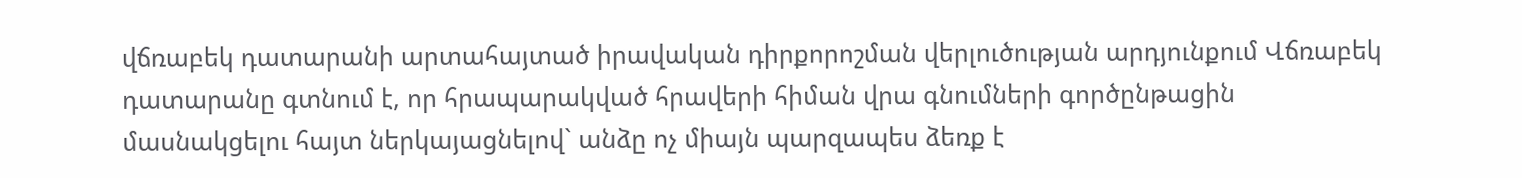վճռաբեկ դատարանի արտահայտած իրավական դիրքորոշման վերլուծության արդյունքում Վճռաբեկ դատարանը գտնում է, որ հրապարակված հրավերի հիման վրա գնումների գործընթացին մասնակցելու հայտ ներկայացնելով` անձը ոչ միայն պարզապես ձեռք է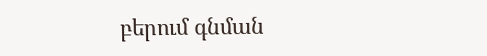բերում գնման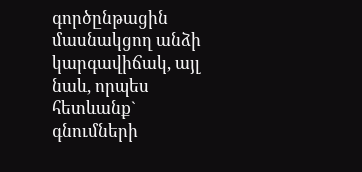գործընթացին մասնակցող անձի կարգավիճակ, այլ նաև, որպես հետևանք` գնումների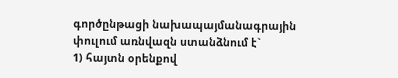գործընթացի նախապայմանագրային փուլում առնվազն ստանձնում է`
1) հայտն օրենքով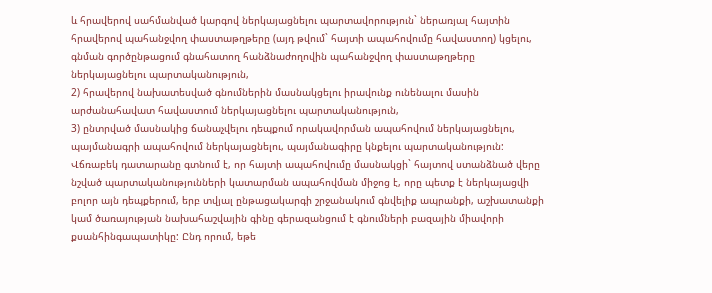և հրավերով սահմանված կարգով ներկայացնելու պարտավորություն` ներառյալ հայտին հրավերով պահանջվող փաստաթղթերը (այդ թվում` հայտի ապահովումը հավաստող) կցելու, գնման գործընթացում գնահատող հանձնաժողովին պահանջվող փաստաթղթերը ներկայացնելու պարտականություն,
2) հրավերով նախատեսված գնումներին մասնակցելու իրավունք ունենալու մասին արժանահավատ հավաստում ներկայացնելու պարտականություն,
3) ընտրված մասնակից ճանաչվելու դեպքում որակավորման ապահովում ներկայացնելու, պայմանագրի ապահովում ներկայացնելու, պայմանագիրը կնքելու պարտականություն:
Վճռաբեկ դատարանը գտնում է, որ հայտի ապահովումը մասնակցի` հայտով ստանձնած վերը նշված պարտականությունների կատարման ապահովման միջոց է, որը պետք է ներկայացվի բոլոր այն դեպքերում, երբ տվյալ ընթացակարգի շրջանակում գնվելիք ապրանքի, աշխատանքի կամ ծառայության նախահաշվային գինը գերազանցում է գնումների բազային միավորի քսանհինգապատիկը: Ընդ որում, եթե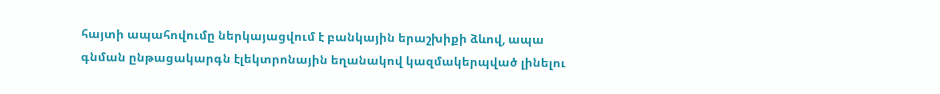հայտի ապահովումը ներկայացվում է բանկային երաշխիքի ձևով, ապա գնման ընթացակարգն էլեկտրոնային եղանակով կազմակերպված լինելու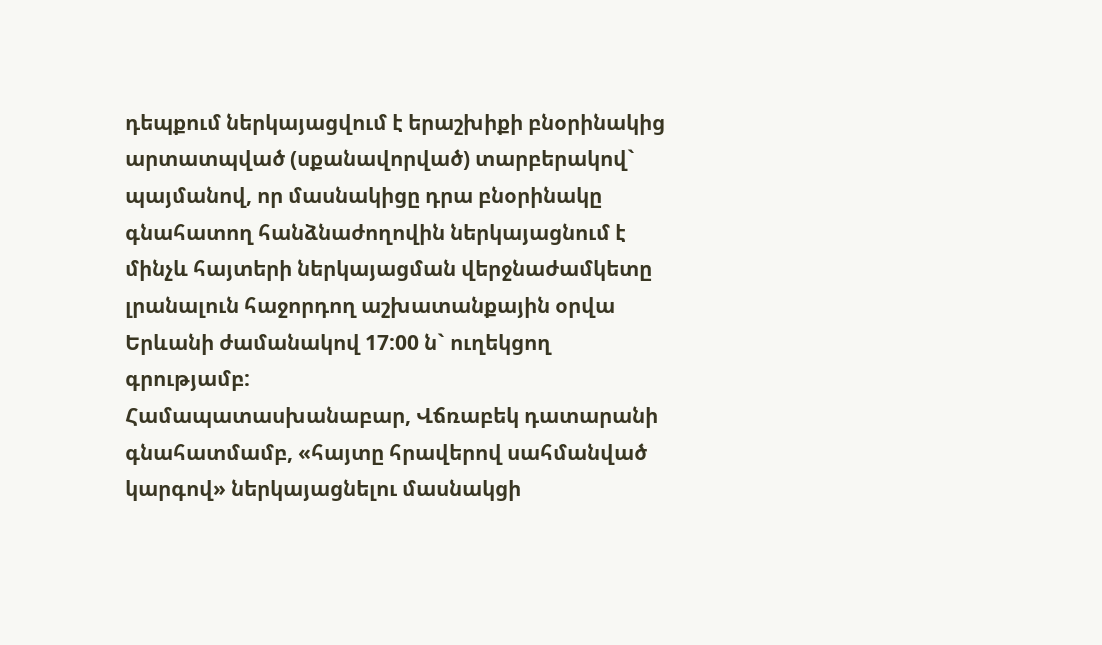դեպքում ներկայացվում է երաշխիքի բնօրինակից արտատպված (սքանավորված) տարբերակով` պայմանով, որ մասնակիցը դրա բնօրինակը գնահատող հանձնաժողովին ներկայացնում է մինչև հայտերի ներկայացման վերջնաժամկետը լրանալուն հաջորդող աշխատանքային օրվա Երևանի ժամանակով 17:00 ն` ուղեկցող գրությամբ:
Համապատասխանաբար, Վճռաբեկ դատարանի գնահատմամբ, «հայտը հրավերով սահմանված կարգով» ներկայացնելու մասնակցի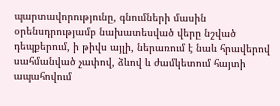պարտավորությունը, գնումների մասին օրենսդրությամբ նախատեսված վերը նշված դեպքերում, ի թիվս այլի, ներառում է նաև հրավերով սահմանված չափով, ձևով և ժամկետում հայտի ապահովում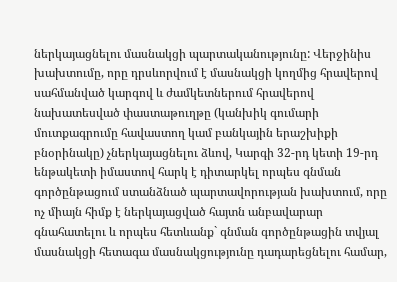ներկայացնելու մասնակցի պարտականությունը: Վերջինիս խախտումը, որը դրսևորվում է մասնակցի կողմից հրավերով սահմանված կարգով և ժամկետներում հրավերով նախատեսված փաստաթուղթը (կանխիկ գումարի մուտքագրումը հավաստող կամ բանկային երաշխիքի բնօրինակը) չներկայացնելու ձևով, Կարգի 32-րդ կետի 19-րդ ենթակետի իմաստով հարկ է դիտարկել որպես գնման գործընթացում ստանձնած պարտավորության խախտում, որը ոչ միայն հիմք է ներկայացված հայտն անբավարար գնահատելու և որպես հետևանք` գնման գործընթացին տվյալ մասնակցի հետագա մասնակցությունը դադարեցնելու համար,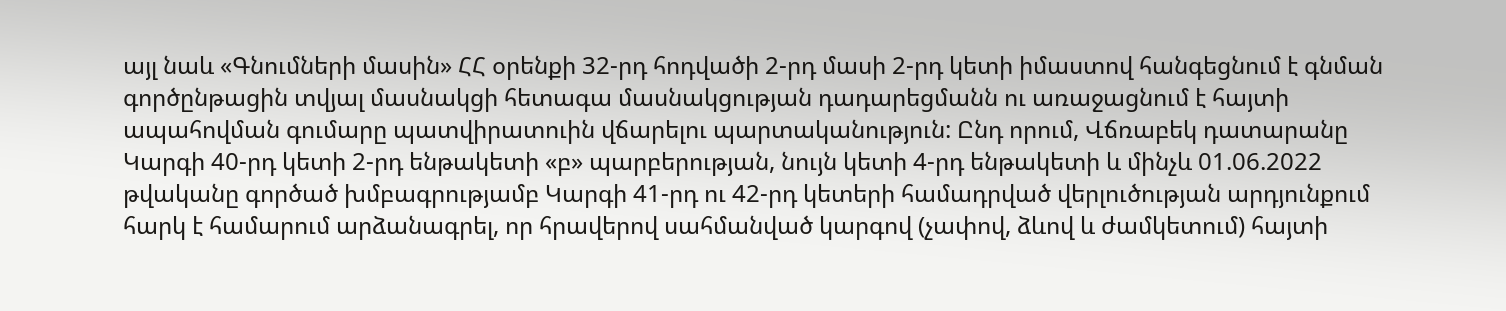այլ նաև «Գնումների մասին» ՀՀ օրենքի 32-րդ հոդվածի 2-րդ մասի 2-րդ կետի իմաստով հանգեցնում է գնման գործընթացին տվյալ մասնակցի հետագա մասնակցության դադարեցմանն ու առաջացնում է հայտի ապահովման գումարը պատվիրատուին վճարելու պարտականություն: Ընդ որում, Վճռաբեկ դատարանը Կարգի 40-րդ կետի 2-րդ ենթակետի «բ» պարբերության, նույն կետի 4-րդ ենթակետի և մինչև 01.06.2022 թվականը գործած խմբագրությամբ Կարգի 41-րդ ու 42-րդ կետերի համադրված վերլուծության արդյունքում հարկ է համարում արձանագրել, որ հրավերով սահմանված կարգով (չափով, ձևով և ժամկետում) հայտի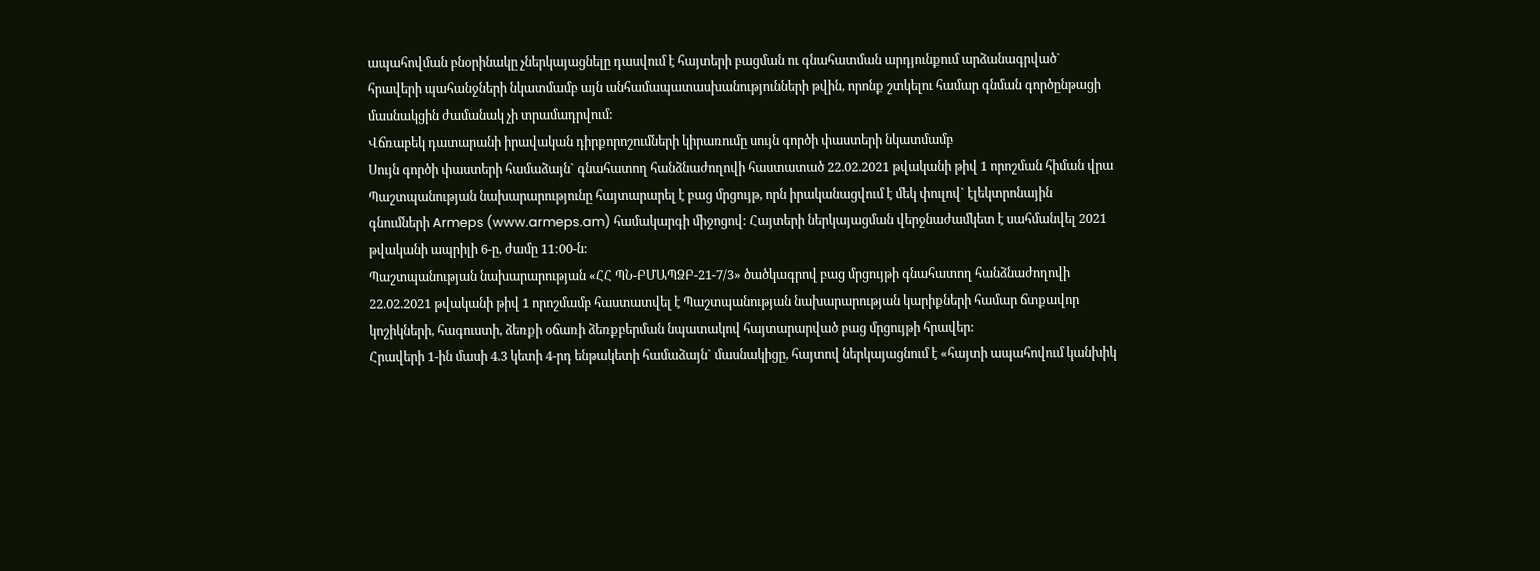ապահովման բնօրինակը չներկայացնելը դասվում է հայտերի բացման ու գնահատման արդյունքում արձանագրված` հրավերի պահանջների նկատմամբ այն անհամապատասխանությունների թվին, որոնք շտկելու համար գնման գործընթացի մասնակցին ժամանակ չի տրամադրվում:
Վճռաբեկ դատարանի իրավական դիրքորոշումների կիրառումը սույն գործի փաստերի նկատմամբ
Սույն գործի փաստերի համաձայն` գնահատող հանձնաժողովի հաստատած 22.02.2021 թվականի թիվ 1 որոշման հիման վրա Պաշտպանության նախարարությունը հայտարարել է բաց մրցույթ, որն իրականացվում է մեկ փուլով` էլեկտրոնային գնումների Armeps (www.armeps.am) համակարգի միջոցով: Հայտերի ներկայացման վերջնաժամկետ է սահմանվել 2021 թվականի ապրիլի 6-ը, ժամը 11:00-ն:
Պաշտպանության նախարարության «ՀՀ ՊՆ-ԲՄԱՊՁԲ-21-7/3» ծածկագրով բաց մրցույթի գնահատող հանձնաժողովի 22.02.2021 թվականի թիվ 1 որոշմամբ հաստատվել է Պաշտպանության նախարարության կարիքների համար ճտքավոր կոշիկների, հագուստի, ձեռքի օճառի ձեռքբերման նպատակով հայտարարված բաց մրցույթի հրավեր:
Հրավերի 1-ին մասի 4.3 կետի 4-րդ ենթակետի համաձայն` մասնակիցը, հայտով ներկայացնում է «հայտի ապահովում կանխիկ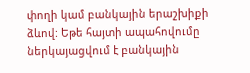փողի կամ բանկային երաշխիքի ձևով: Եթե հայտի ապահովումը ներկայացվում է բանկային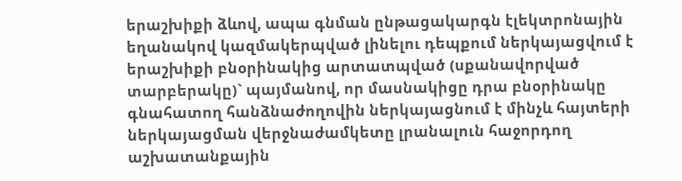երաշխիքի ձևով, ապա գնման ընթացակարգն էլեկտրոնային եղանակով կազմակերպված լինելու դեպքում ներկայացվում է երաշխիքի բնօրինակից արտատպված (սքանավորված տարբերակը)` պայմանով, որ մասնակիցը դրա բնօրինակը գնահատող հանձնաժողովին ներկայացնում է մինչև հայտերի ներկայացման վերջնաժամկետը լրանալուն հաջորդող աշխատանքային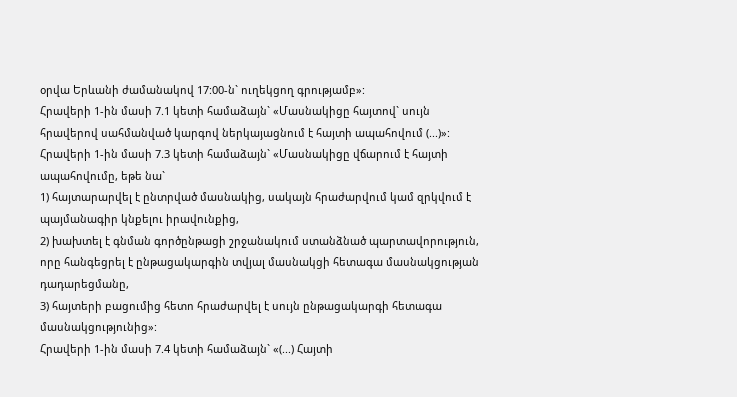օրվա Երևանի ժամանակով 17:00-ն` ուղեկցող գրությամբ»:
Հրավերի 1-ին մասի 7.1 կետի համաձայն` «Մասնակիցը հայտով` սույն հրավերով սահմանված կարգով ներկայացնում է հայտի ապահովում (...)»:
Հրավերի 1-ին մասի 7.3 կետի համաձայն` «Մասնակիցը վճարում է հայտի ապահովումը, եթե նա`
1) հայտարարվել է ընտրված մասնակից, սակայն հրաժարվում կամ զրկվում է պայմանագիր կնքելու իրավունքից,
2) խախտել է գնման գործընթացի շրջանակում ստանձնած պարտավորություն, որը հանգեցրել է ընթացակարգին տվյալ մասնակցի հետագա մասնակցության դադարեցմանը,
3) հայտերի բացումից հետո հրաժարվել է սույն ընթացակարգի հետագա մասնակցությունից»:
Հրավերի 1-ին մասի 7.4 կետի համաձայն` «(...) Հայտի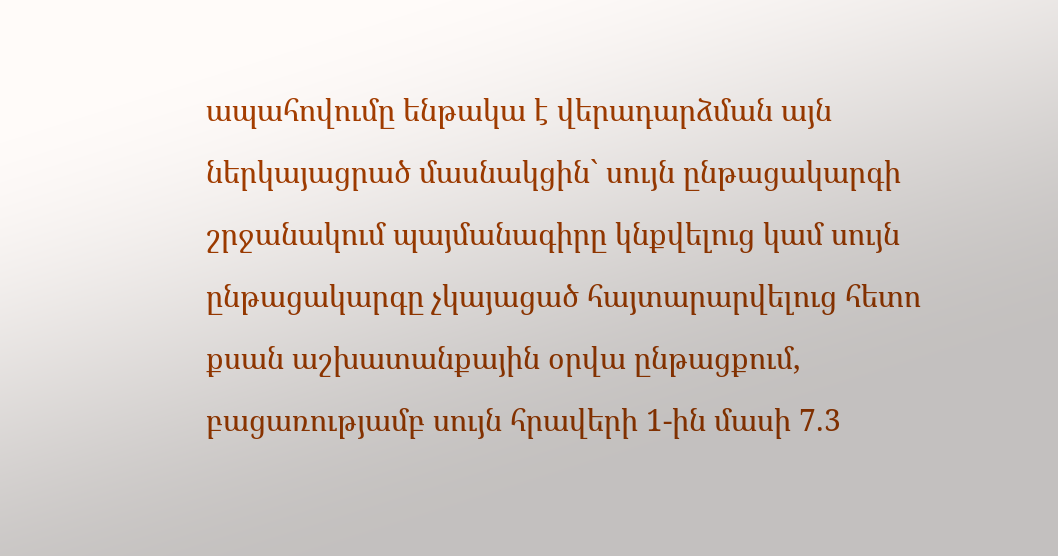ապահովումը ենթակա է վերադարձման այն ներկայացրած մասնակցին` սույն ընթացակարգի շրջանակում պայմանագիրը կնքվելուց կամ սույն ընթացակարգը չկայացած հայտարարվելուց հետո քսան աշխատանքային օրվա ընթացքում, բացառությամբ սույն հրավերի 1-ին մասի 7.3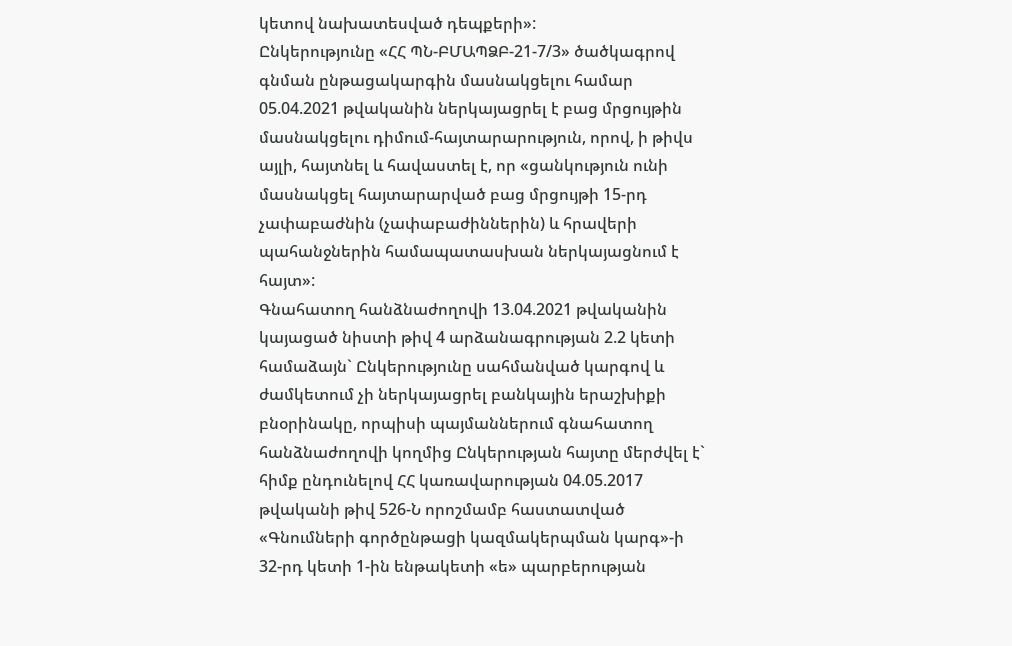կետով նախատեսված դեպքերի»:
Ընկերությունը «ՀՀ ՊՆ-ԲՄԱՊՁԲ-21-7/3» ծածկագրով գնման ընթացակարգին մասնակցելու համար 05.04.2021 թվականին ներկայացրել է բաց մրցույթին մասնակցելու դիմում-հայտարարություն, որով, ի թիվս այլի, հայտնել և հավաստել է, որ «ցանկություն ունի մասնակցել հայտարարված բաց մրցույթի 15-րդ չափաբաժնին (չափաբաժիններին) և հրավերի պահանջներին համապատասխան ներկայացնում է հայտ»:
Գնահատող հանձնաժողովի 13.04.2021 թվականին կայացած նիստի թիվ 4 արձանագրության 2.2 կետի համաձայն` Ընկերությունը սահմանված կարգով և ժամկետում չի ներկայացրել բանկային երաշխիքի բնօրինակը, որպիսի պայմաններում գնահատող հանձնաժողովի կողմից Ընկերության հայտը մերժվել է` հիմք ընդունելով ՀՀ կառավարության 04.05.2017 թվականի թիվ 526-Ն որոշմամբ հաստատված «Գնումների գործընթացի կազմակերպման կարգ»-ի 32-րդ կետի 1-ին ենթակետի «ե» պարբերության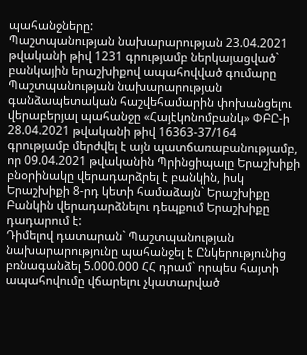պահանջները:
Պաշտպանության նախարարության 23.04.2021 թվականի թիվ 1231 գրությամբ ներկայացված` բանկային երաշխիքով ապահովված գումարը Պաշտպանության նախարարության գանձապետական հաշվեհամարին փոխանցելու վերաբերյալ պահանջը «Հայէկոնոմբանկ» ՓԲԸ-ի 28.04.2021 թվականի թիվ 16363-37/164 գրությամբ մերժվել է այն պատճառաբանությամբ, որ 09.04.2021 թվականին Պրինցիպալը Երաշխիքի բնօրինակը վերադարձրել է բանկին, իսկ Երաշխիքի 8-րդ կետի համաձայն` Երաշխիքը Բանկին վերադարձնելու դեպքում Երաշխիքը դադարում է:
Դիմելով դատարան` Պաշտպանության նախարարությունը պահանջել է Ընկերությունից բռնագանձել 5.000.000 ՀՀ դրամ` որպես հայտի ապահովումը վճարելու չկատարված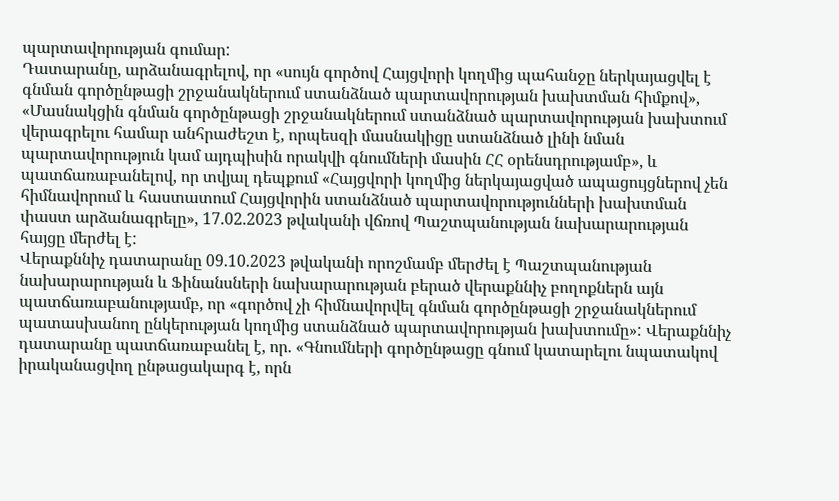պարտավորության գումար:
Դատարանը, արձանագրելով, որ «սույն գործով Հայցվորի կողմից պահանջը ներկայացվել է գնման գործընթացի շրջանակներում ստանձնած պարտավորության խախտման հիմքով», «Մասնակցին գնման գործընթացի շրջանակներում ստանձնած պարտավորության խախտում վերագրելու համար անհրաժեշտ է, որպեսզի մասնակիցը ստանձնած լինի նման պարտավորություն կամ այդպիսին որակվի գնումների մասին ՀՀ օրենսդրությամբ», և պատճառաբանելով, որ տվյալ դեպքում «Հայցվորի կողմից ներկայացված ապացույցներով չեն հիմնավորում և հաստատում Հայցվորին ստանձնած պարտավորությունների խախտման փաստ արձանագրելը», 17.02.2023 թվականի վճռով Պաշտպանության նախարարության հայցը մերժել է:
Վերաքննիչ դատարանը 09.10.2023 թվականի որոշմամբ մերժել է Պաշտպանության նախարարության և Ֆինանսների նախարարության բերած վերաքննիչ բողոքներն այն պատճառաբանությամբ, որ «գործով չի հիմնավորվել գնման գործընթացի շրջանակներում պատասխանող ընկերության կողմից ստանձնած պարտավորության խախտումը»: Վերաքննիչ դատարանը պատճառաբանել է, որ. «Գնումների գործընթացը գնում կատարելու նպատակով իրականացվող ընթացակարգ է, որն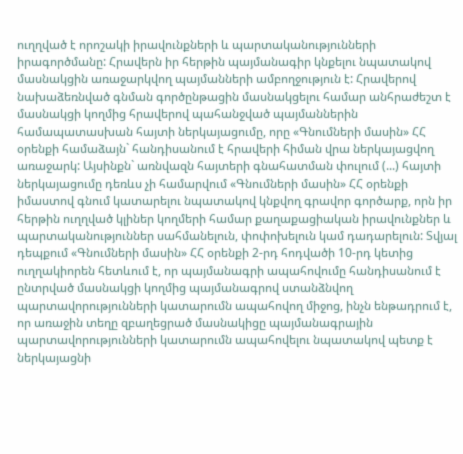ուղղված է որոշակի իրավունքների և պարտականությունների իրագործմանը: Հրավերն իր հերթին պայմանագիր կնքելու նպատակով մասնակցին առաջարկվող պայմանների ամբողջություն է: Հրավերով նախաձեռնված գնման գործընթացին մասնակցելու համար անհրաժեշտ է մասնակցի կողմից հրավերով պահանջված պայմաններին համապատասխան հայտի ներկայացումը, որը «Գնումների մասին» ՀՀ օրենքի համաձայն` հանդիսանում է հրավերի հիման վրա ներկայացվող առաջարկ: Այսինքն` առնվազն հայտերի գնահատման փուլում (...) հայտի ներկայացումը դեռևս չի համարվում «Գնումների մասին» ՀՀ օրենքի իմաստով գնում կատարելու նպատակով կնքվող գրավոր գործարք, որն իր հերթին ուղղված կլիներ կողմերի համար քաղաքացիական իրավունքներ և պարտականություններ սահմանելուն, փոփոխելուն կամ դադարելուն: Տվյալ դեպքում «Գնումների մասին» ՀՀ օրենքի 2-րդ հոդվածի 10-րդ կետից ուղղակիորեն հետևում է, որ պայմանագրի ապահովումը հանդիսանում է ընտրված մասնակցի կողմից պայմանագրով ստանձնվող պարտավորությունների կատարումն ապահովող միջոց, ինչն ենթադրում է, որ առաջին տեղը զբաղեցրած մասնակիցը պայմանագրային պարտավորությունների կատարումն ապահովելու նպատակով պետք է ներկայացնի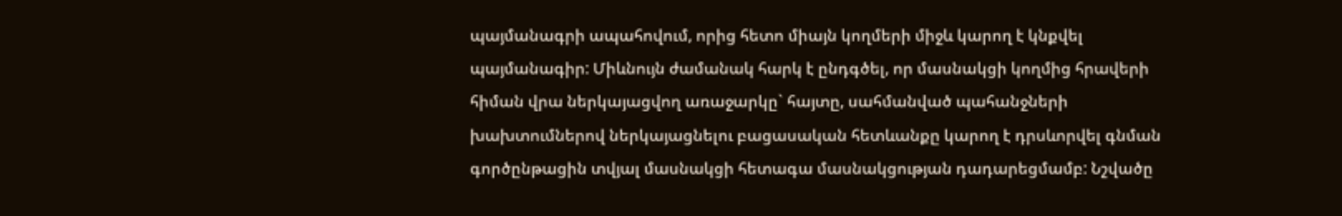պայմանագրի ապահովում, որից հետո միայն կողմերի միջև կարող է կնքվել պայմանագիր: Միևնույն ժամանակ հարկ է ընդգծել, որ մասնակցի կողմից հրավերի հիման վրա ներկայացվող առաջարկը` հայտը, սահմանված պահանջների խախտումներով ներկայացնելու բացասական հետևանքը կարող է դրսևորվել գնման գործընթացին տվյալ մասնակցի հետագա մասնակցության դադարեցմամբ: Նշվածը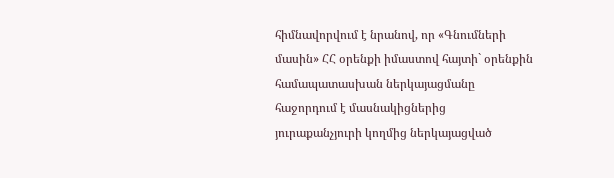հիմնավորվում է նրանով, որ «Գնումների մասին» ՀՀ օրենքի իմաստով հայտի` օրենքին համապատասխան ներկայացմանը հաջորդում է մասնակիցներից յուրաքանչյուրի կողմից ներկայացված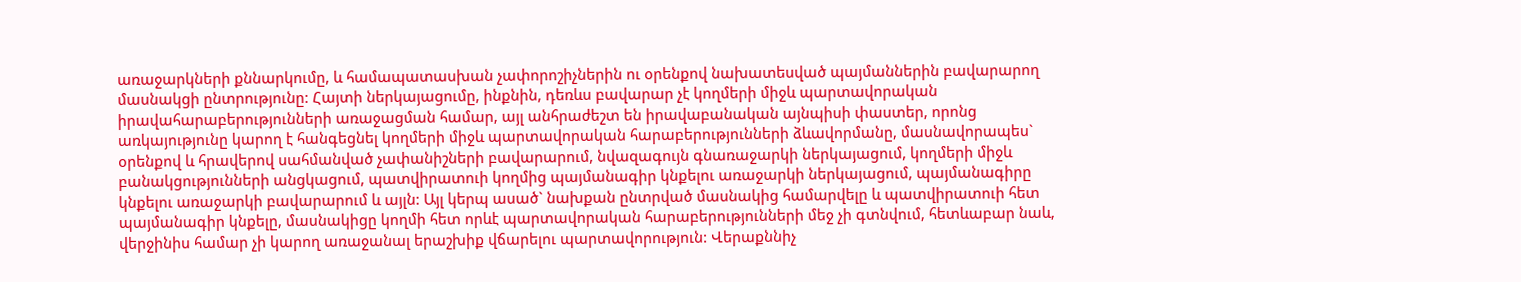առաջարկների քննարկումը, և համապատասխան չափորոշիչներին ու օրենքով նախատեսված պայմաններին բավարարող մասնակցի ընտրությունը: Հայտի ներկայացումը, ինքնին, դեռևս բավարար չէ կողմերի միջև պարտավորական իրավահարաբերությունների առաջացման համար, այլ անհրաժեշտ են իրավաբանական այնպիսի փաստեր, որոնց առկայությունը կարող է հանգեցնել կողմերի միջև պարտավորական հարաբերությունների ձևավորմանը, մասնավորապես` օրենքով և հրավերով սահմանված չափանիշների բավարարում, նվազագույն գնառաջարկի ներկայացում, կողմերի միջև բանակցությունների անցկացում, պատվիրատուի կողմից պայմանագիր կնքելու առաջարկի ներկայացում, պայմանագիրը կնքելու առաջարկի բավարարում և այլն: Այլ կերպ ասած` նախքան ընտրված մասնակից համարվելը և պատվիրատուի հետ պայմանագիր կնքելը, մասնակիցը կողմի հետ որևէ պարտավորական հարաբերությունների մեջ չի գտնվում, հետևաբար նաև, վերջինիս համար չի կարող առաջանալ երաշխիք վճարելու պարտավորություն: Վերաքննիչ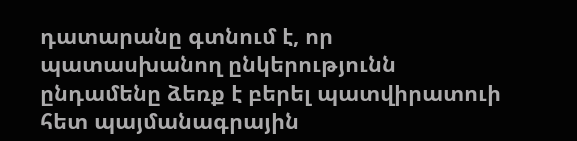դատարանը գտնում է, որ պատասխանող ընկերությունն ընդամենը ձեռք է բերել պատվիրատուի հետ պայմանագրային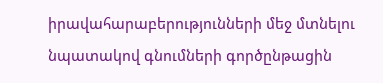իրավահարաբերությունների մեջ մտնելու նպատակով գնումների գործընթացին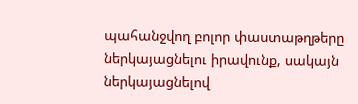պահանջվող բոլոր փաստաթղթերը ներկայացնելու իրավունք, սակայն ներկայացնելով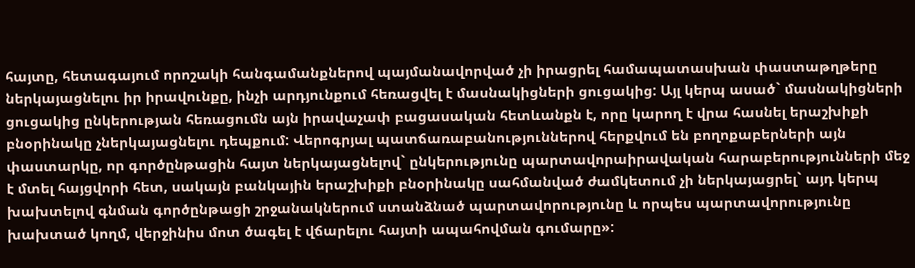հայտը, հետագայում որոշակի հանգամանքներով պայմանավորված չի իրացրել համապատասխան փաստաթղթերը ներկայացնելու իր իրավունքը, ինչի արդյունքում հեռացվել է մասնակիցների ցուցակից: Այլ կերպ ասած` մասնակիցների ցուցակից ընկերության հեռացումն այն իրավաչափ բացասական հետևանքն է, որը կարող է վրա հասնել երաշխիքի բնօրինակը չներկայացնելու դեպքում: Վերոգրյալ պատճառաբանություններով հերքվում են բողոքաբերների այն փաստարկը, որ գործընթացին հայտ ներկայացնելով` ընկերությունը պարտավորաիրավական հարաբերությունների մեջ է մտել հայցվորի հետ, սակայն բանկային երաշխիքի բնօրինակը սահմանված ժամկետում չի ներկայացրել` այդ կերպ խախտելով գնման գործընթացի շրջանակներում ստանձնած պարտավորությունը և որպես պարտավորությունը խախտած կողմ, վերջինիս մոտ ծագել է վճարելու հայտի ապահովման գումարը»: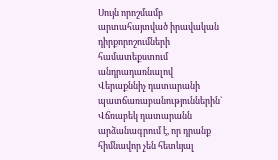Սույն որոշմամբ արտահայտված իրավական դիրքորոշումների համատեքստում անդրադառնալով Վերաքննիչ դատարանի պատճառաբանություններին` Վճռաբեկ դատարանն արձանագրում է, որ դրանք հիմնավոր չեն հետևյալ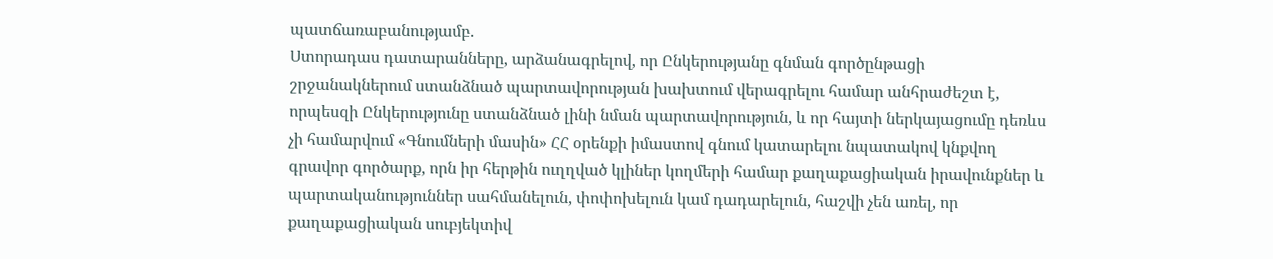պատճառաբանությամբ.
Ստորադաս դատարանները, արձանագրելով, որ Ընկերությանը գնման գործընթացի շրջանակներում ստանձնած պարտավորության խախտում վերագրելու համար անհրաժեշտ է, որպեսզի Ընկերությունը ստանձնած լինի նման պարտավորություն, և որ հայտի ներկայացումը դեռևս չի համարվում «Գնումների մասին» ՀՀ օրենքի իմաստով գնում կատարելու նպատակով կնքվող գրավոր գործարք, որն իր հերթին ուղղված կլիներ կողմերի համար քաղաքացիական իրավունքներ և պարտականություններ սահմանելուն, փոփոխելուն կամ դադարելուն, հաշվի չեն առել, որ քաղաքացիական սուբյեկտիվ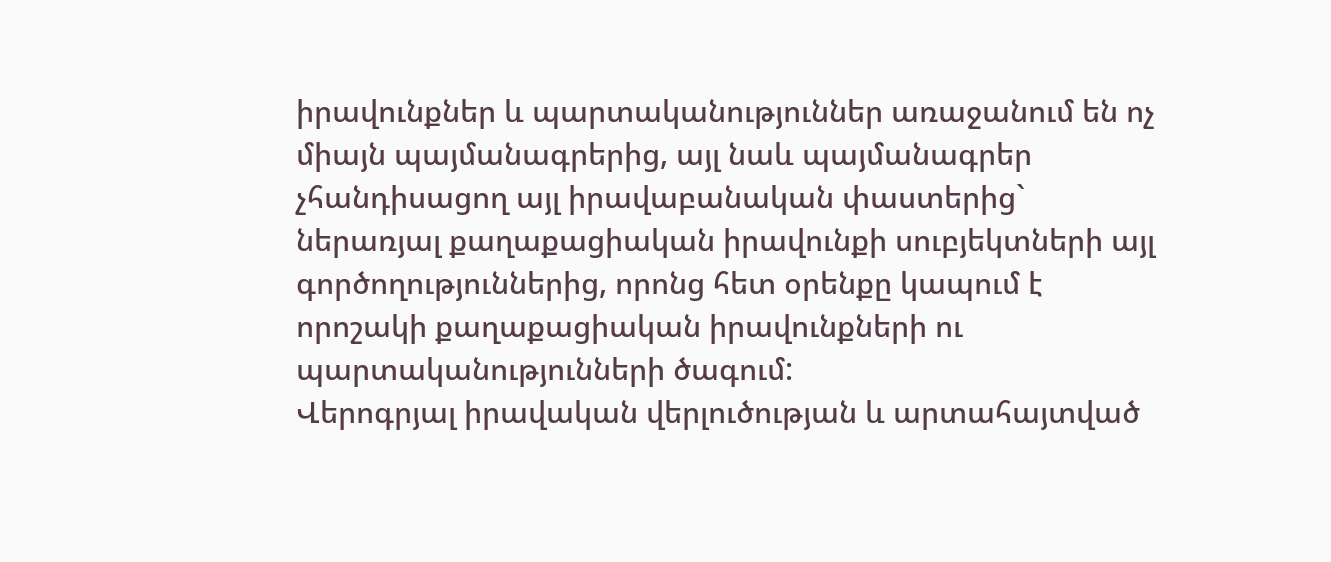իրավունքներ և պարտականություններ առաջանում են ոչ միայն պայմանագրերից, այլ նաև պայմանագրեր չհանդիսացող այլ իրավաբանական փաստերից` ներառյալ քաղաքացիական իրավունքի սուբյեկտների այլ գործողություններից, որոնց հետ օրենքը կապում է որոշակի քաղաքացիական իրավունքների ու պարտականությունների ծագում:
Վերոգրյալ իրավական վերլուծության և արտահայտված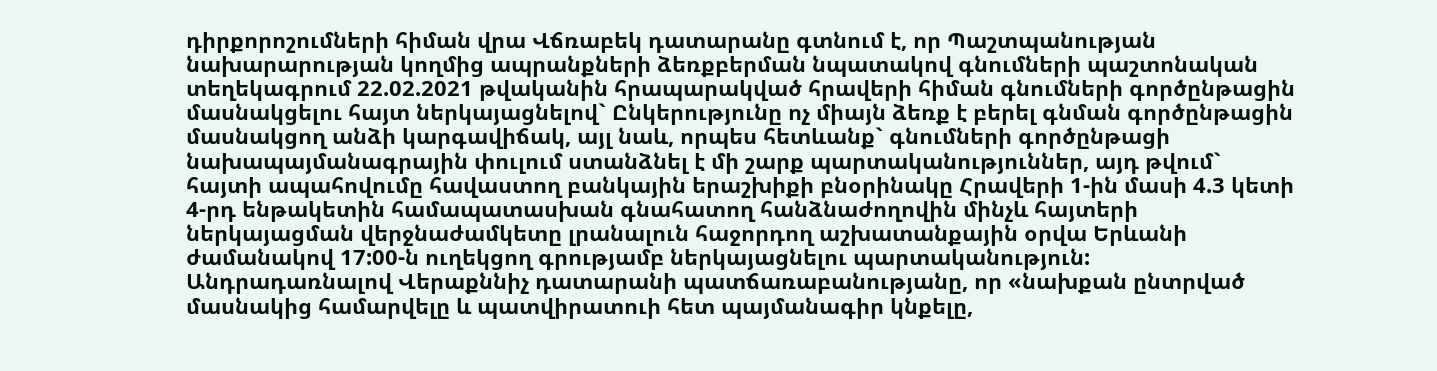դիրքորոշումների հիման վրա Վճռաբեկ դատարանը գտնում է, որ Պաշտպանության նախարարության կողմից ապրանքների ձեռքբերման նպատակով գնումների պաշտոնական տեղեկագրում 22.02.2021 թվականին հրապարակված հրավերի հիման գնումների գործընթացին մասնակցելու հայտ ներկայացնելով` Ընկերությունը ոչ միայն ձեռք է բերել գնման գործընթացին մասնակցող անձի կարգավիճակ, այլ նաև, որպես հետևանք` գնումների գործընթացի նախապայմանագրային փուլում ստանձնել է մի շարք պարտականություններ, այդ թվում` հայտի ապահովումը հավաստող բանկային երաշխիքի բնօրինակը Հրավերի 1-ին մասի 4.3 կետի 4-րդ ենթակետին համապատասխան գնահատող հանձնաժողովին մինչև հայտերի ներկայացման վերջնաժամկետը լրանալուն հաջորդող աշխատանքային օրվա Երևանի ժամանակով 17:00-ն ուղեկցող գրությամբ ներկայացնելու պարտականություն:
Անդրադառնալով Վերաքննիչ դատարանի պատճառաբանությանը, որ «նախքան ընտրված մասնակից համարվելը և պատվիրատուի հետ պայմանագիր կնքելը,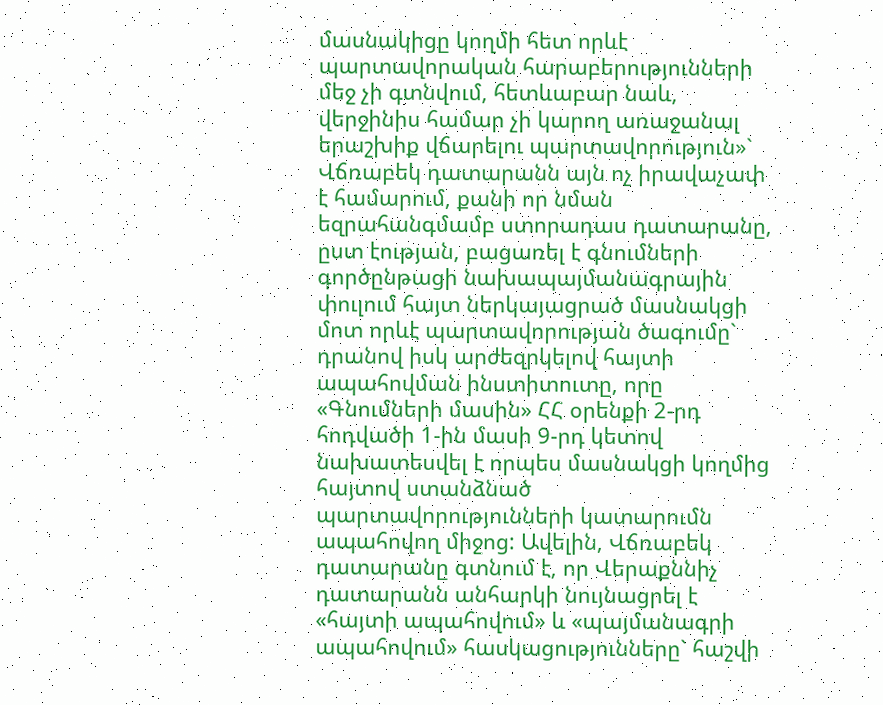մասնակիցը կողմի հետ որևէ պարտավորական հարաբերությունների մեջ չի գտնվում, հետևաբար նաև, վերջինիս համար չի կարող առաջանալ երաշխիք վճարելու պարտավորություն»` Վճռաբեկ դատարանն այն ոչ իրավաչափ է համարում, քանի որ նման եզրահանգմամբ ստորադաս դատարանը, ըստ էության, բացառել է գնումների գործընթացի նախապայմանագրային փուլում հայտ ներկայացրած մասնակցի մոտ որևէ պարտավորության ծագումը` դրանով իսկ արժեզրկելով հայտի ապահովման ինստիտուտը, որը «Գնումների մասին» ՀՀ օրենքի 2-րդ հոդվածի 1-ին մասի 9-րդ կետով նախատեսվել է որպես մասնակցի կողմից հայտով ստանձնած պարտավորությունների կատարումն ապահովող միջոց: Ավելին, Վճռաբեկ դատարանը գտնում է, որ Վերաքննիչ դատարանն անհարկի նույնացրել է «հայտի ապահովում» և «պայմանագրի ապահովում» հասկացությունները` հաշվի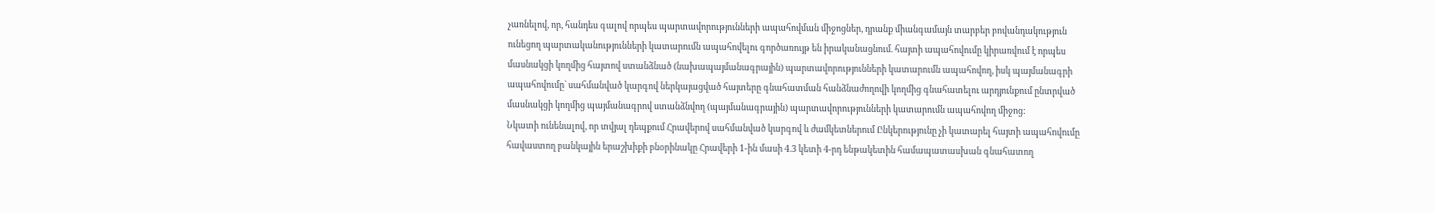չառնելով, որ, հանդես գալով որպես պարտավորությունների ապահովման միջոցներ, դրանք միանգամայն տարբեր բովանդակություն ունեցող պարտականությունների կատարումն ապահովելու գործառույթ են իրականացնում. հայտի ապահովումը կիրառվում է որպես մասնակցի կողմից հայտով ստանձնած (նախապայմանագրային) պարտավորությունների կատարումն ապահովող, իսկ պայմանագրի ապահովումը` սահմանված կարգով ներկայացված հայտերը գնահատման հանձնաժողովի կողմից գնահատելու արդյունքում ընտրված մասնակցի կողմից պայմանագրով ստանձնվող (պայմանագրային) պարտավորությունների կատարումն ապահովող միջոց:
Նկատի ունենալով, որ տվյալ դեպքում Հրավերով սահմանված կարգով և ժամկետներում Ընկերությունը չի կատարել հայտի ապահովումը հավաստող բանկային երաշխիքի բնօրինակը Հրավերի 1-ին մասի 4.3 կետի 4-րդ ենթակետին համապատասխան գնահատող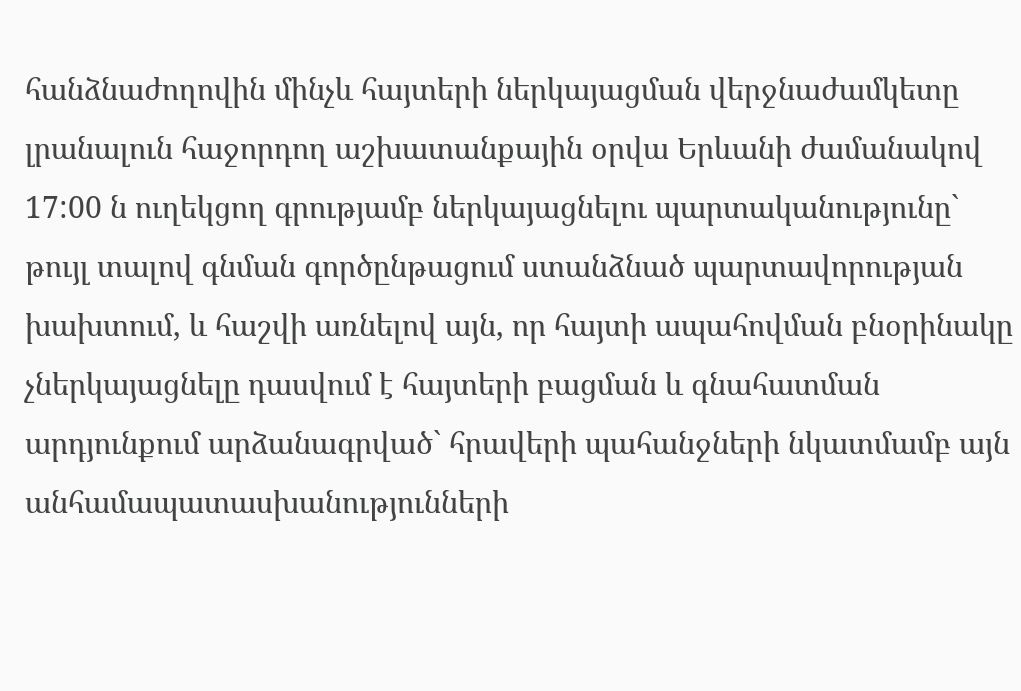հանձնաժողովին մինչև հայտերի ներկայացման վերջնաժամկետը լրանալուն հաջորդող աշխատանքային օրվա Երևանի ժամանակով 17:00 ն ուղեկցող գրությամբ ներկայացնելու պարտականությունը` թույլ տալով գնման գործընթացում ստանձնած պարտավորության խախտում, և հաշվի առնելով այն, որ հայտի ապահովման բնօրինակը չներկայացնելը դասվում է հայտերի բացման և գնահատման արդյունքում արձանագրված` հրավերի պահանջների նկատմամբ այն անհամապատասխանությունների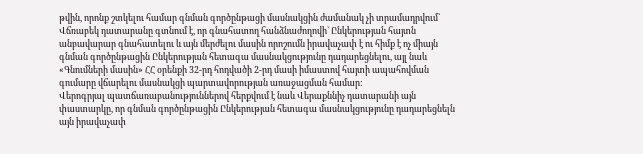թվին, որոնք շտկելու համար գնման գործընթացի մասնակցին ժամանակ չի տրամադրվում` Վճռաբեկ դատարանը գտնում է, որ գնահատող հանձնաժողովի` Ընկերության հայտն անբավարար գնահատելու և այն մերժելու մասին որոշումն իրավաչափ է ու հիմք է ոչ միայն գնման գործընթացին Ընկերության հետագա մասնակցությունը դադարեցնելու, այլ նաև «Գնումների մասին» ՀՀ օրենքի 32-րդ հոդվածի 2-րդ մասի իմաստով հայտի ապահովման գումարը վճարելու մասնակցի պարտավորության առաջացման համար:
Վերոգրյալ պատճառաբանություններով հերքվում է նաև Վերաքննիչ դատարանի այն փաստարկը, որ գնման գործընթացին Ընկերության հետագա մասնակցությունը դադարեցնելն այն իրավաչափ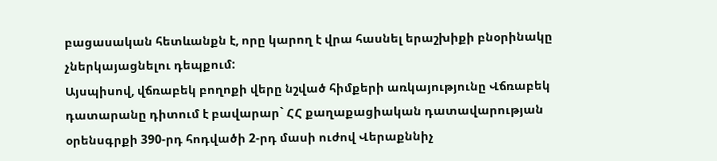բացասական հետևանքն է, որը կարող է վրա հասնել երաշխիքի բնօրինակը չներկայացնելու դեպքում:
Այսպիսով, վճռաբեկ բողոքի վերը նշված հիմքերի առկայությունը Վճռաբեկ դատարանը դիտում է բավարար` ՀՀ քաղաքացիական դատավարության օրենսգրքի 390-րդ հոդվածի 2-րդ մասի ուժով Վերաքննիչ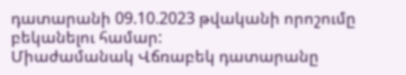դատարանի 09.10.2023 թվականի որոշումը բեկանելու համար:
Միաժամանակ Վճռաբեկ դատարանը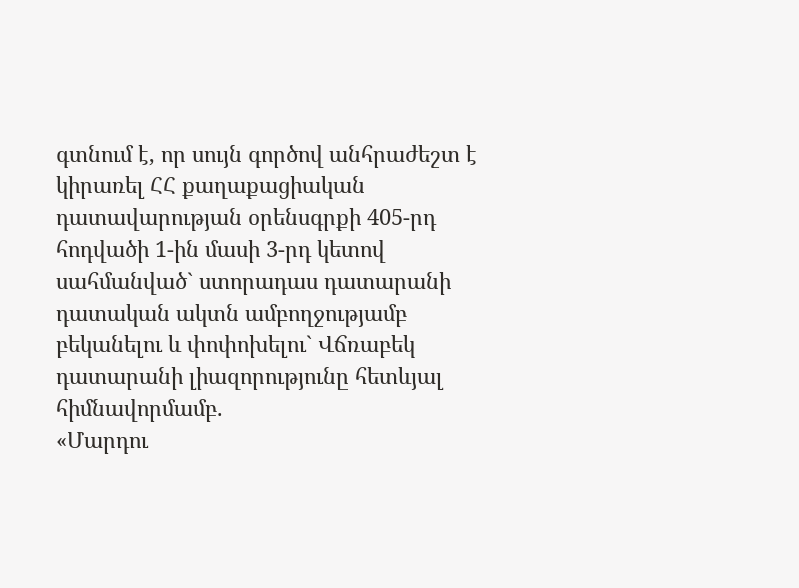գտնում է, որ սույն գործով անհրաժեշտ է կիրառել ՀՀ քաղաքացիական դատավարության օրենսգրքի 405-րդ հոդվածի 1-ին մասի 3-րդ կետով սահմանված` ստորադաս դատարանի դատական ակտն ամբողջությամբ բեկանելու և փոփոխելու` Վճռաբեկ դատարանի լիազորությունը հետևյալ հիմնավորմամբ.
«Մարդու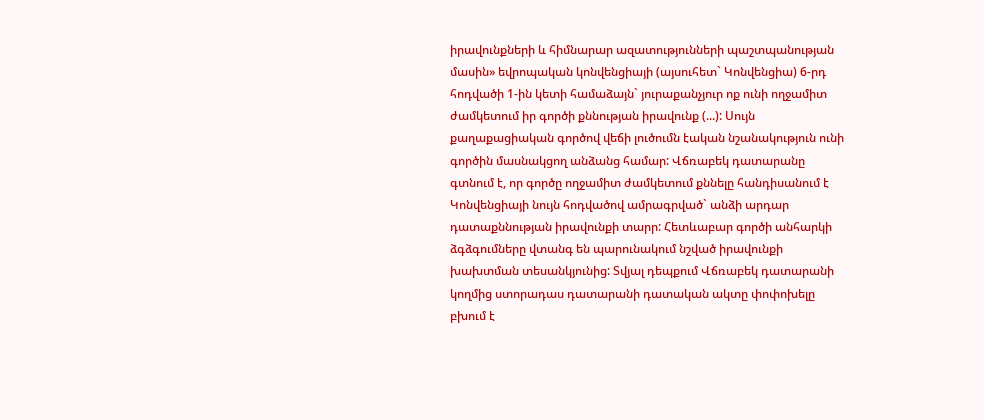իրավունքների և հիմնարար ազատությունների պաշտպանության մասին» եվրոպական կոնվենցիայի (այսուհետ` Կոնվենցիա) 6-րդ հոդվածի 1-ին կետի համաձայն` յուրաքանչյուր ոք ունի ողջամիտ ժամկետում իր գործի քննության իրավունք (...): Սույն քաղաքացիական գործով վեճի լուծումն էական նշանակություն ունի գործին մասնակցող անձանց համար: Վճռաբեկ դատարանը գտնում է, որ գործը ողջամիտ ժամկետում քննելը հանդիսանում է Կոնվենցիայի նույն հոդվածով ամրագրված` անձի արդար դատաքննության իրավունքի տարր: Հետևաբար գործի անհարկի ձգձգումները վտանգ են պարունակում նշված իրավունքի խախտման տեսանկյունից: Տվյալ դեպքում Վճռաբեկ դատարանի կողմից ստորադաս դատարանի դատական ակտը փոփոխելը բխում է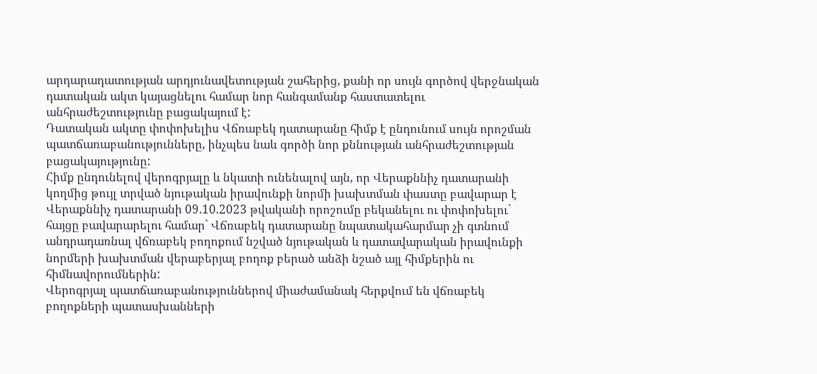արդարադատության արդյունավետության շահերից, քանի որ սույն գործով վերջնական դատական ակտ կայացնելու համար նոր հանգամանք հաստատելու անհրաժեշտությունը բացակայում է:
Դատական ակտը փոփոխելիս Վճռաբեկ դատարանը հիմք է ընդունում սույն որոշման պատճառաբանությունները, ինչպես նաև գործի նոր քննության անհրաժեշտության բացակայությունը:
Հիմք ընդունելով վերոգրյալը և նկատի ունենալով այն, որ Վերաքննիչ դատարանի կողմից թույլ տրված նյութական իրավունքի նորմի խախտման փաստը բավարար է Վերաքննիչ դատարանի 09.10.2023 թվականի որոշումը բեկանելու ու փոփոխելու` հայցը բավարարելու համար` Վճռաբեկ դատարանը նպատակահարմար չի գտնում անդրադառնալ վճռաբեկ բողոքում նշված նյութական և դատավարական իրավունքի նորմերի խախտման վերաբերյալ բողոք բերած անձի նշած այլ հիմքերին ու հիմնավորումներին:
Վերոգրյալ պատճառաբանություններով միաժամանակ հերքվում են վճռաբեկ բողոքների պատասխանների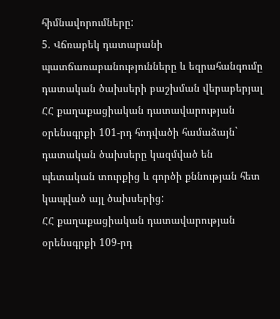հիմնավորումները:
5. Վճռաբեկ դատարանի պատճառաբանությունները և եզրահանգումը դատական ծախսերի բաշխման վերաբերյալ
ՀՀ քաղաքացիական դատավարության օրենսգրքի 101-րդ հոդվածի համաձայն` դատական ծախսերը կազմված են պետական տուրքից և գործի քննության հետ կապված այլ ծախսերից:
ՀՀ քաղաքացիական դատավարության օրենսգրքի 109-րդ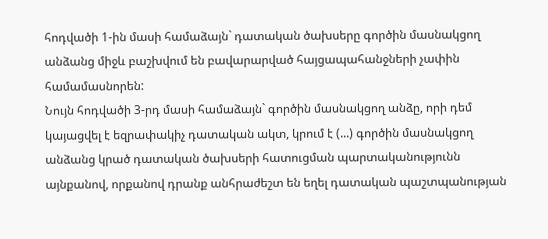հոդվածի 1-ին մասի համաձայն` դատական ծախսերը գործին մասնակցող անձանց միջև բաշխվում են բավարարված հայցապահանջների չափին համամասնորեն:
Նույն հոդվածի 3-րդ մասի համաձայն` գործին մասնակցող անձը, որի դեմ կայացվել է եզրափակիչ դատական ակտ, կրում է (...) գործին մասնակցող անձանց կրած դատական ծախսերի հատուցման պարտականությունն այնքանով, որքանով դրանք անհրաժեշտ են եղել դատական պաշտպանության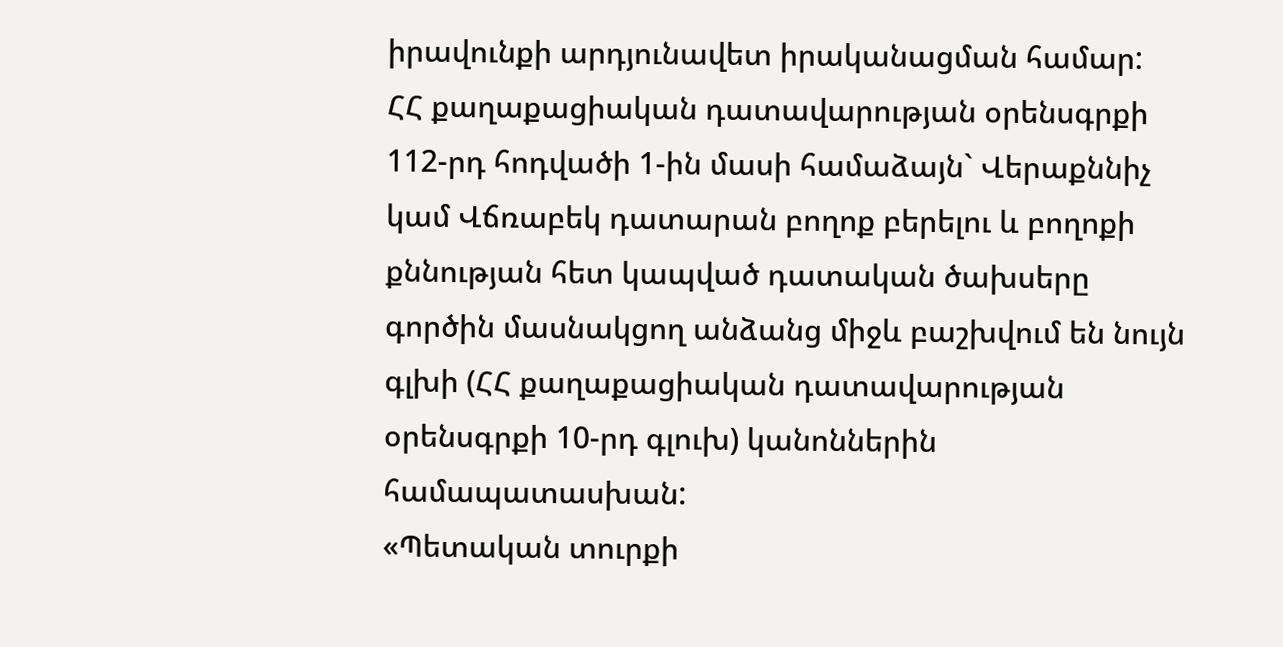իրավունքի արդյունավետ իրականացման համար:
ՀՀ քաղաքացիական դատավարության օրենսգրքի 112-րդ հոդվածի 1-ին մասի համաձայն` Վերաքննիչ կամ Վճռաբեկ դատարան բողոք բերելու և բողոքի քննության հետ կապված դատական ծախսերը գործին մասնակցող անձանց միջև բաշխվում են նույն գլխի (ՀՀ քաղաքացիական դատավարության օրենսգրքի 10-րդ գլուխ) կանոններին համապատասխան:
«Պետական տուրքի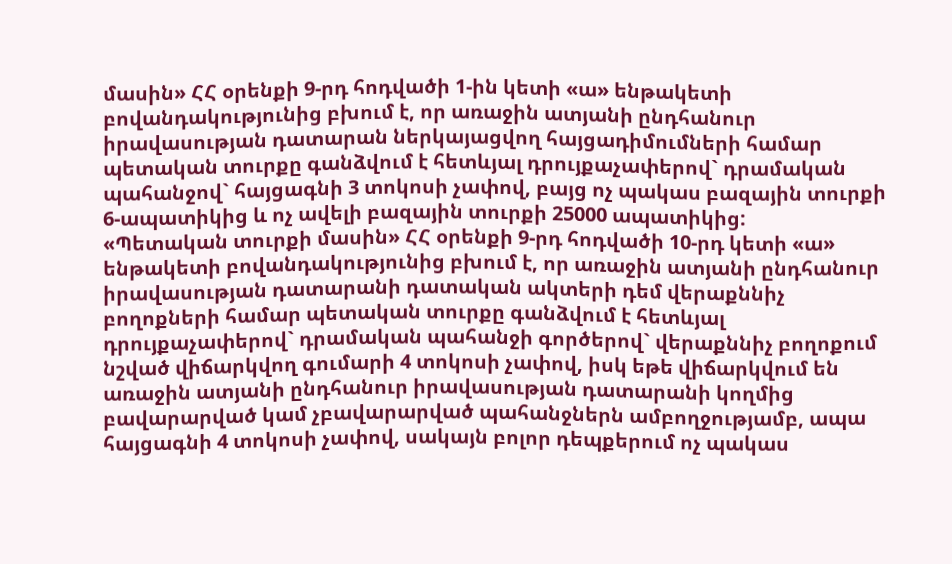մասին» ՀՀ օրենքի 9-րդ հոդվածի 1-ին կետի «ա» ենթակետի բովանդակությունից բխում է, որ առաջին ատյանի ընդհանուր իրավասության դատարան ներկայացվող հայցադիմումների համար պետական տուրքը գանձվում է հետևյալ դրույքաչափերով` դրամական պահանջով` հայցագնի 3 տոկոսի չափով, բայց ոչ պակաս բազային տուրքի 6-ապատիկից և ոչ ավելի բազային տուրքի 25000 ապատիկից:
«Պետական տուրքի մասին» ՀՀ օրենքի 9-րդ հոդվածի 10-րդ կետի «ա» ենթակետի բովանդակությունից բխում է, որ առաջին ատյանի ընդհանուր իրավասության դատարանի դատական ակտերի դեմ վերաքննիչ բողոքների համար պետական տուրքը գանձվում է հետևյալ դրույքաչափերով` դրամական պահանջի գործերով` վերաքննիչ բողոքում նշված վիճարկվող գումարի 4 տոկոսի չափով, իսկ եթե վիճարկվում են առաջին ատյանի ընդհանուր իրավասության դատարանի կողմից բավարարված կամ չբավարարված պահանջներն ամբողջությամբ, ապա հայցագնի 4 տոկոսի չափով, սակայն բոլոր դեպքերում ոչ պակաս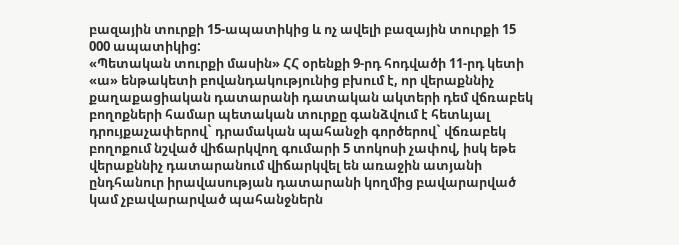բազային տուրքի 15-ապատիկից և ոչ ավելի բազային տուրքի 15 000 ապատիկից:
«Պետական տուրքի մասին» ՀՀ օրենքի 9-րդ հոդվածի 11-րդ կետի «ա» ենթակետի բովանդակությունից բխում է, որ վերաքննիչ քաղաքացիական դատարանի դատական ակտերի դեմ վճռաբեկ բողոքների համար պետական տուրքը գանձվում է հետևյալ դրույքաչափերով` դրամական պահանջի գործերով` վճռաբեկ բողոքում նշված վիճարկվող գումարի 5 տոկոսի չափով, իսկ եթե վերաքննիչ դատարանում վիճարկվել են առաջին ատյանի ընդհանուր իրավասության դատարանի կողմից բավարարված կամ չբավարարված պահանջներն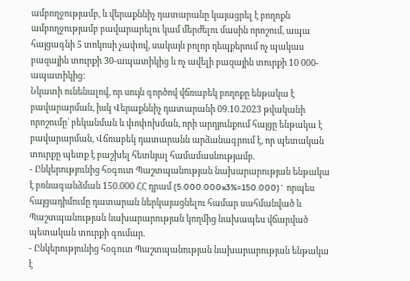ամբողջությամբ, և վերաքննիչ դատարանը կայացրել է բողոքն ամբողջությամբ բավարարելու կամ մերժելու մասին որոշում, ապա հայցագնի 5 տոկոսի չափով, սակայն բոլոր դեպքերում ոչ պակաս բազային տուրքի 30-ապատիկից և ոչ ավելի բազային տուրքի 10 000-ապատիկից:
Նկատի ունենալով, որ սույն գործով վճռաբեկ բողոքը ենթակա է բավարարման, իսկ Վերաքննիչ դատարանի 09.10.2023 թվականի որոշումը` բեկանման և փոփոխման, որի արդյունքում հայցը ենթակա է բավարարման, Վճռաբեկ դատարանն արձանագրում է, որ պետական տուրքը պետք է բաշխել հետևյալ համամասնությամբ.
- Ընկերությունից հօգուտ Պաշտպանության նախարարության ենթակա է բռնագանձման 150.000 ՀՀ դրամ (5.000.000x3%=150.000)` որպես հայցադիմումը դատարան ներկայացնելու համար սահմանված և Պաշտպանության նախարարության կողմից նախապես վճարված պետական տուրքի գումար.
- Ընկերությունից հօգուտ Պաշտպանության նախարարության ենթակա է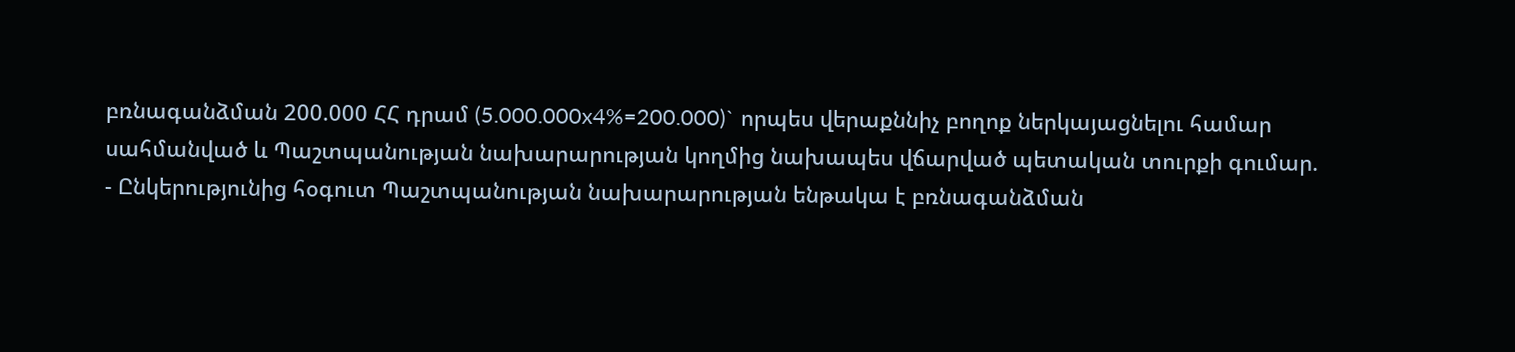բռնագանձման 200.000 ՀՀ դրամ (5.000.000x4%=200.000)` որպես վերաքննիչ բողոք ներկայացնելու համար սահմանված և Պաշտպանության նախարարության կողմից նախապես վճարված պետական տուրքի գումար.
- Ընկերությունից հօգուտ Պաշտպանության նախարարության ենթակա է բռնագանձման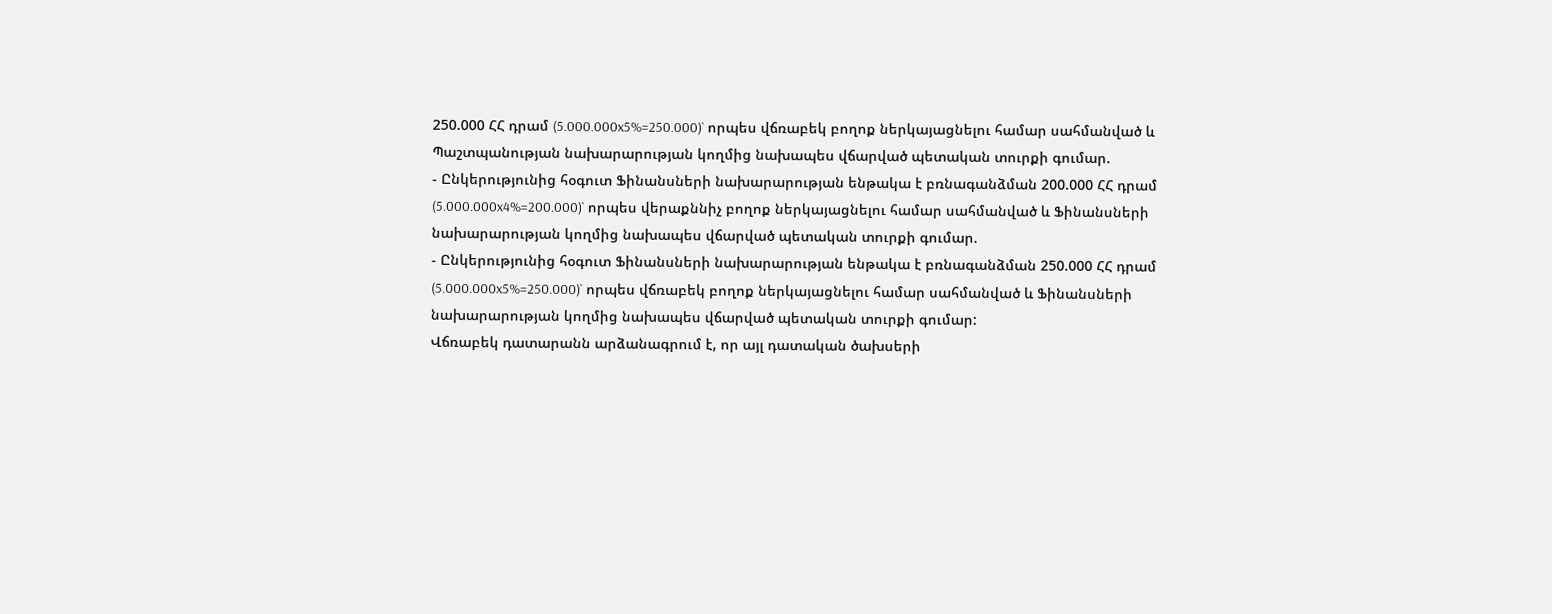250.000 ՀՀ դրամ (5.000.000x5%=250.000)` որպես վճռաբեկ բողոք ներկայացնելու համար սահմանված և Պաշտպանության նախարարության կողմից նախապես վճարված պետական տուրքի գումար.
- Ընկերությունից հօգուտ Ֆինանսների նախարարության ենթակա է բռնագանձման 200.000 ՀՀ դրամ (5.000.000x4%=200.000)` որպես վերաքննիչ բողոք ներկայացնելու համար սահմանված և Ֆինանսների նախարարության կողմից նախապես վճարված պետական տուրքի գումար.
- Ընկերությունից հօգուտ Ֆինանսների նախարարության ենթակա է բռնագանձման 250.000 ՀՀ դրամ (5.000.000x5%=250.000)` որպես վճռաբեկ բողոք ներկայացնելու համար սահմանված և Ֆինանսների նախարարության կողմից նախապես վճարված պետական տուրքի գումար:
Վճռաբեկ դատարանն արձանագրում է, որ այլ դատական ծախսերի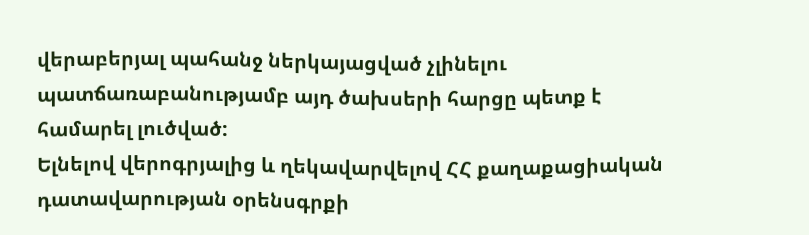վերաբերյալ պահանջ ներկայացված չլինելու պատճառաբանությամբ այդ ծախսերի հարցը պետք է համարել լուծված:
Ելնելով վերոգրյալից և ղեկավարվելով ՀՀ քաղաքացիական դատավարության օրենսգրքի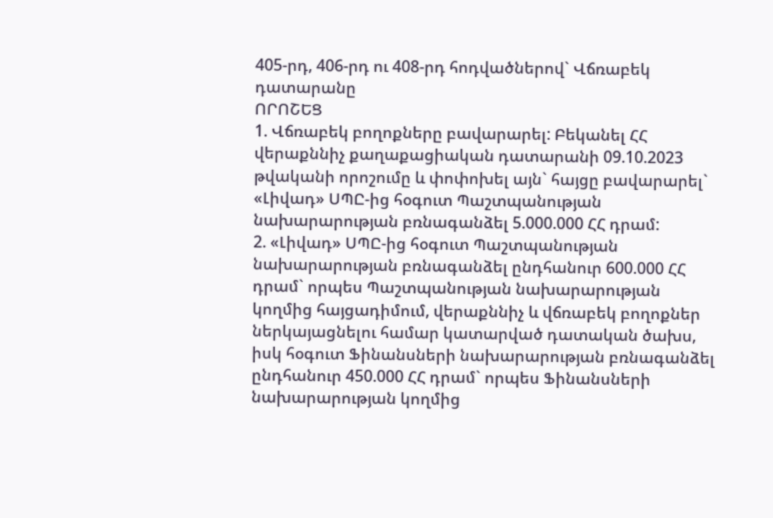405-րդ, 406-րդ ու 408-րդ հոդվածներով` Վճռաբեկ դատարանը
ՈՐՈՇԵՑ
1. Վճռաբեկ բողոքները բավարարել: Բեկանել ՀՀ վերաքննիչ քաղաքացիական դատարանի 09.10.2023 թվականի որոշումը և փոփոխել այն` հայցը բավարարել` «Լիվադ» ՍՊԸ-ից հօգուտ Պաշտպանության նախարարության բռնագանձել 5.000.000 ՀՀ դրամ:
2. «Լիվադ» ՍՊԸ-ից հօգուտ Պաշտպանության նախարարության բռնագանձել ընդհանուր 600.000 ՀՀ դրամ` որպես Պաշտպանության նախարարության կողմից հայցադիմում, վերաքննիչ և վճռաբեկ բողոքներ ներկայացնելու համար կատարված դատական ծախս, իսկ հօգուտ Ֆինանսների նախարարության բռնագանձել ընդհանուր 450.000 ՀՀ դրամ` որպես Ֆինանսների նախարարության կողմից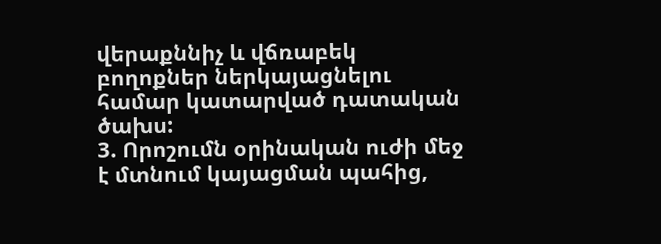վերաքննիչ և վճռաբեկ բողոքներ ներկայացնելու համար կատարված դատական ծախս:
3. Որոշումն օրինական ուժի մեջ է մտնում կայացման պահից,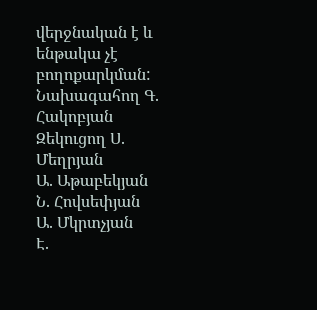վերջնական է և ենթակա չէ բողոքարկման:
Նախագահող Գ. Հակոբյան
Զեկուցող Ս. Մեղրյան
Ա. Աթաբեկյան
Ն. Հովսեփյան
Ա. Մկրտչյան
Է.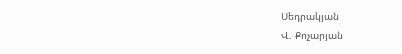Սեդրակյան
Վ. Քոչարյան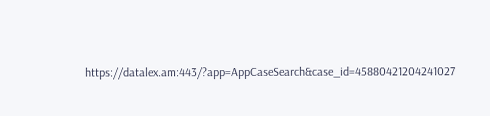https://datalex.am:443/?app=AppCaseSearch&case_id=45880421204241027